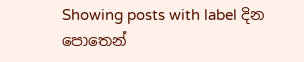Showing posts with label දින පොතෙන්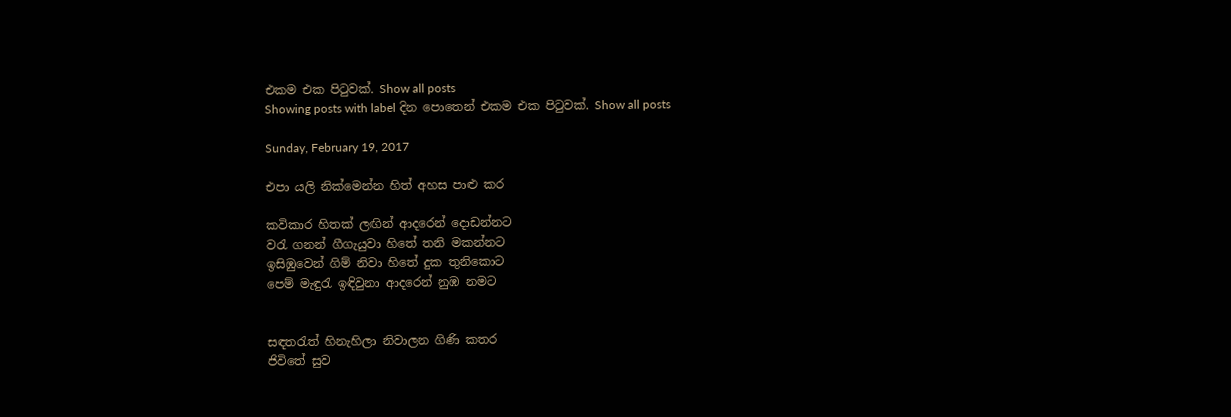එකම එක පිටුවක්. Show all posts
Showing posts with label දින පොතෙන් එකම එක පිටුවක්. Show all posts

Sunday, February 19, 2017

එපා යලි නික්මෙන්න හිත් අහස පාළු කර

කවිකාර හිතක් ලඟින් ආදරෙන් දොඩන්නට
වරැ ගනන් ගීගැයුවා හිතේ තනි මකන්නට
ඉසිඹුවෙන් ගිම් නිවා හිතේ දුක තුනිකොට
පෙම් මැඳුරැ ඉඳිවුනා ආදරෙන් නුඹ නමට


සඳතරැත් හිනැහිලා නිවාලන ගිණි කතර
ජිවිතේ සුව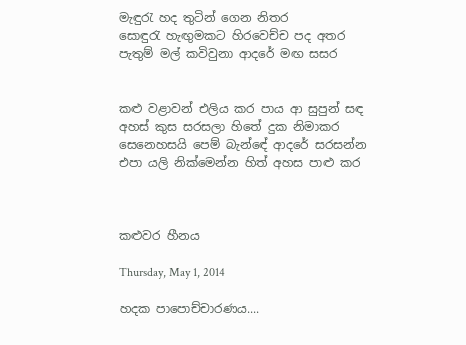මැඳුරැ හද තුටින් ගෙන නිතර
සොඳුරැ හැඟුමකට හිරවෙච්ච පද අතර
පැතුම් මල් කවිවුනා ආදරේ මඟ සසර


කළු වළාවන් එලිය කර පාය ආ සුපුන් සඳ
අහස් කුස සරසලා හිතේ දුක නිමාකර
සෙනෙහසයි පෙම් බැන්ඳේ ආදරේ සරසන්න
එපා යලි නික්මෙන්න හිත් අහස පාළු කර



කළුවර හීනය

Thursday, May 1, 2014

හදක පාපොච්චාරණය....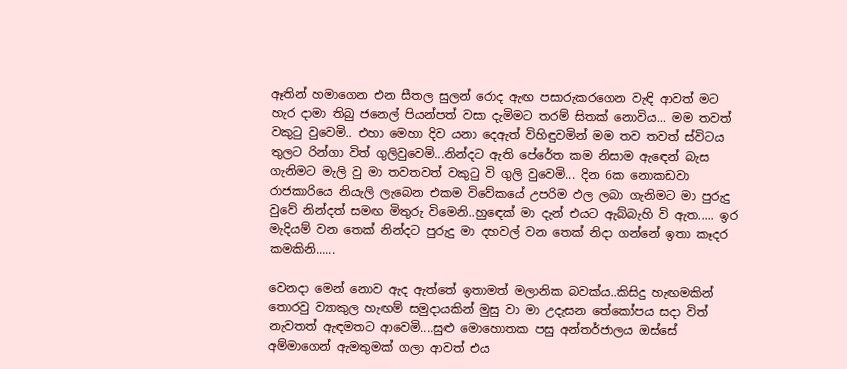ඈතින් හමාගෙන එන සීතල සුලන් රොද ඇඟ පසාරුකරගෙන වැඳි ආවත් මට හැර දාමා තිබු ජනෙල් පියන්පත් වසා දැමිමට තරම් සිතක් නොවිය... මම තවත් වකුටු වුවෙමි.. එහා මෙහා දිව යනා දෙඇත් විහිඳුවමින් මම තව තවත් ස්විටය තුලට රින්ගා විත් ගුලිවුවෙමි...නින්දට ඇති පේරේත කම නිසාම ඇඳෙන් බැස ගැනිමට මැලි වු මා තවතවත් වකුටු වි ගුලි වුවෙමි... දින 6ක නොකඩවා රාජකාරියෙ නියැලි ලැබෙන එකම විවේකයේ උපරිම ඵල ලබා ගැනිමට මා පුරුදු වුවේ නින්දත් සමඟ මිතුරු විමෙනි..හුඳෙක් මා දැන් එයට ඇබ්බැහි වි ඇත..... ඉර මැදියම් වන තෙක් නින්දට පුරුදු මා දහවල් වන තෙක් නිදා ගන්නේ ඉතා කෑදර කමකිනි......

වෙනදා මෙන් නොව ඇද ඇත්තේ ඉතාමත් මලානික බවක්ය..කිසිදු හැඟමකින් තොරවු ව්‍යාකුල හැඟම් සමුදායකින් මුසු වා මා උදැසන තේකෝපය සදා විත් නැවතත් ඇඳමතට ආවෙමි....සුළු මොහොතක පසු අන්තර්ජාලය ඔස්සේ අම්මාගෙන් ඇමතුමක් ගලා ආවත් එය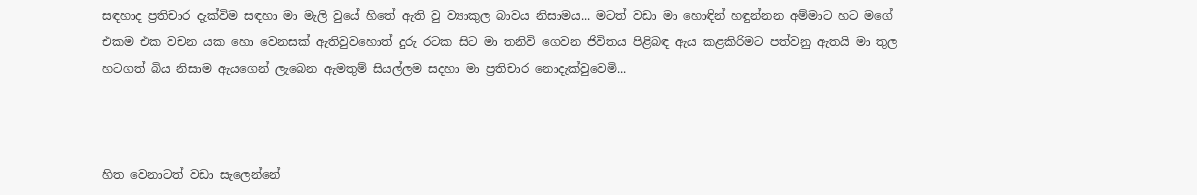සඳහාද ප්‍රතිචාර දැක්විම සඳහා මා මැලි වුයේ හිතේ ඇති වු ව්‍යාකුල බාවය නිසාමය... මටත් වඩා මා හොඳින් හඳුන්නන අම්මාට හට මගේ එකම එක වචන යක හො වෙනසක් ඇතිවුවහොත් දුරු රටක සිට මා තනිවි ගෙවන ජිවිතය පිළිබඳ ඇය කළකිරිමට පත්වනු ඇතයි මා තුල හටගත් බිය නිසාම ඇයගෙන් ලැබෙන ඇමතුම් සියල්ලම සදහා මා ප්‍රතිචාර නොදැක්වුවෙමි...



හිත වෙනාටත් වඩා සැලෙන්නේ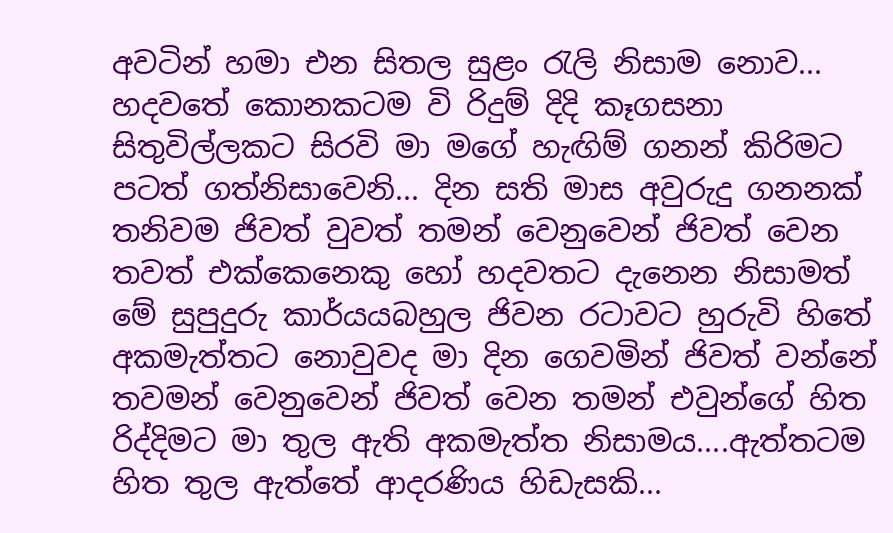අවටින් හමා එන සිතල සුළං රැලි නිසාම නොව... හදවතේ කොනකටම වි රිදුම් දිදි කෑගසනා සිතුවිල්ලකට සිරවි මා මගේ හැඟිම් ගනන් කිරිමට පටත් ගත්නිසාවෙනි... දින සති මාස අවුරුදු ගනනක් තනිවම ජිවත් වුවත් තමන් වෙනුවෙන් ජිවත් වෙන තවත් එක්කෙනෙකු හෝ හදවතට දැනෙන නිසාමත් මේ සුපුදුරු කාර්යයබහුල ජිවන රටාවට හුරුවි හිතේ අකමැත්තට නොවුවද මා දින ගෙවමින් ජිවත් වන්නේ තවමන් වෙනුවෙන් ජිවත් වෙන තමන් එවුන්ගේ හිත රිද්දිමට මා තුල ඇති අකමැත්ත නිසාමය....ඇත්තටම හිත තුල ඇත්තේ ආදරණිය හිඩැසකි...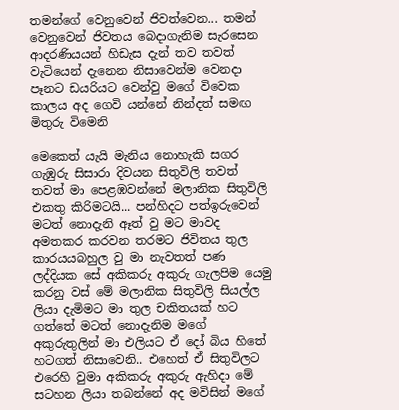තමන්ගේ වෙනුවෙන් ජිවත්වෙන... තමන් වෙනුවෙන් ජිවතය බෙදාගැනිම සැරසෙන ආදරණියයන් හිඩැස දැන් තව තවත් වැටියෙන් දැනෙන නිසාවෙන්ම වෙනදා පෑනට ඩයරියට වෙන්වු මගේ විවෙක කාලය අද ගෙවි යන්නේ නින්දත් සමඟ මිතුරු විමෙනි

මෙකෙත් යැයි මැනිය නොහැකි සගර ගැඹුරු සිසාරා දිවයන සිතුවිලි තවත් තවත් මා පෙළඹවන්නේ මලානික සිතුවිලි එකතු කිරිමටයි... පන්හිදට පත්ඉරුවෙන් මටත් නොදැනි ඈත් වු මට මාවද අමතකර කරවන තරමට ජිවිතය තුල කාරයයබහුල වු මා නැවතත් පණ ලද්දියක සේ අකිකරු අකුරු ගැලපිම යෙමු කරනු වස් මේ මලානික සිතුවිලි සියල්ල ලියා දැමිමට මා තුල චකිතයක් හට ගත්තේ මටත් නොදැනිම මගේ අකුරුතුලින් මා එලියට ඒ දෝ බිය හිතේ හටගත් නිසාවෙනි.. එහෙත් ඒ සිතුවිලට එරෙහි වුමා අකිකරු අකුරු ඇහිදා මේ සටහන ලියා තබන්නේ අද මවිසින් මගේ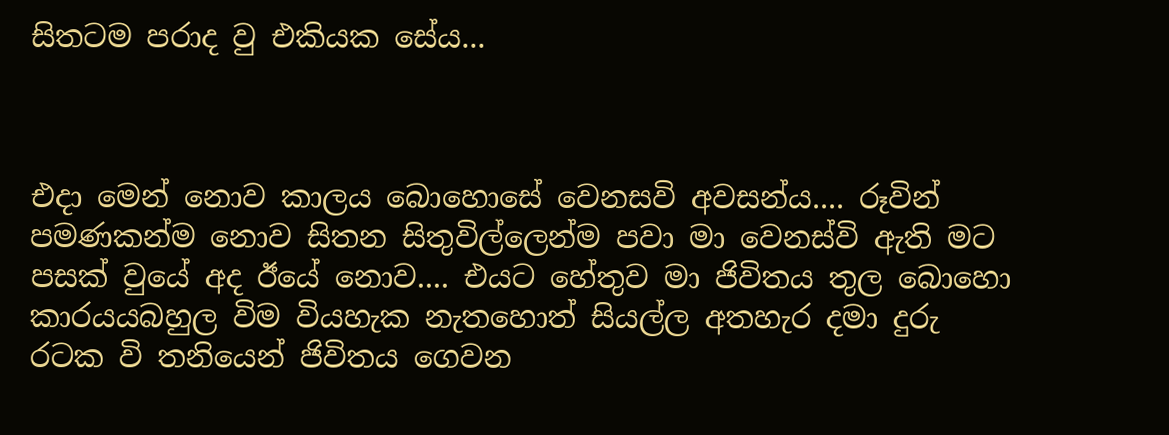සිතටම පරාද වු එකියක සේය...



එදා මෙන් නොව කාලය බොහොසේ වෙනසවි අවසන්ය.... රූවින් පමණකන්ම නොව සිතන සිතුවිල්ලෙන්ම පවා මා වෙනස්වි ඇති මට පසක් වුයේ අද ඊයේ නොව.... එයට හේතුව මා ජිවිතය තුල බොහො කාරයයබහුල විම වියහැක නැතහොත් සියල්ල අතහැර දමා දුරු රටක වි තනියෙන් ජිවිතය ගෙවන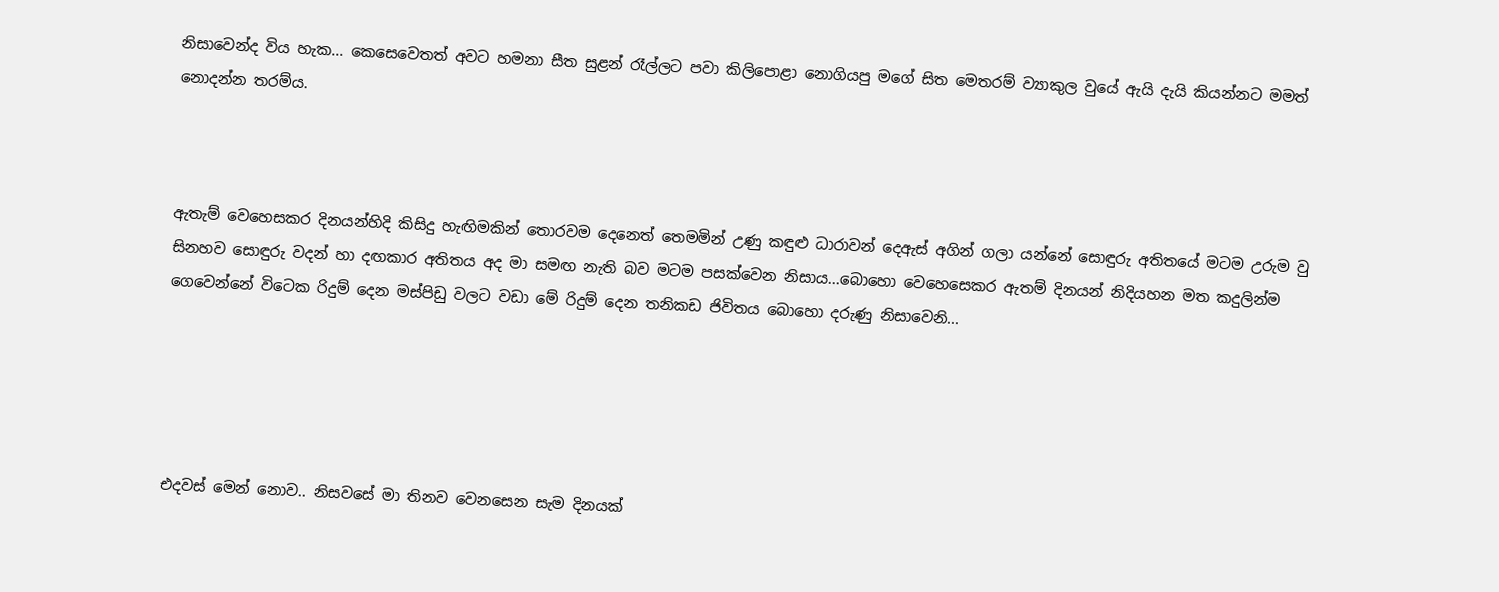නිසාවෙන්ද විය හැක... කෙසෙවෙතත් අවට හමනා සීත සුළන් රෑල්ලට පවා කිලිපොළා නොගියපු මගේ සිත මෙතරම් ව්‍යාකුල වුයේ ඇයි දැයි කියන්නට මමත් නොදන්න තරම්ය.



ඇතැම් වෙහෙසකර දිනයන්හිදි කිසිදු හැඟිමකින් තොරවම දෙනෙත් තෙමමින් උණු කඳුළු ධාරාවන් දෙඇස් අගින් ගලා යන්නේ සොඳුරු අතිතයේ මටම උරුම වු සිනහව සොඳුරු වදන් හා දඟකාර අතිතය අද මා සමඟ නැති බව මටම පසක්වෙන නිසාය...බොහො වෙහෙසෙකර ඇතම් දිනයන් නිදියහන මත කදුලින්ම ගෙවෙන්නේ විටෙක රිදුම් දෙන මස්පිඩු වලට වඩා මේ රිදුම් දෙන තනිකඩ ජිවිතය බොහො දරුණු නිසාවෙනි...





එදවස් මෙන් නොව.. නිසවසේ මා තිනව වෙනසෙන සැම දිනයක්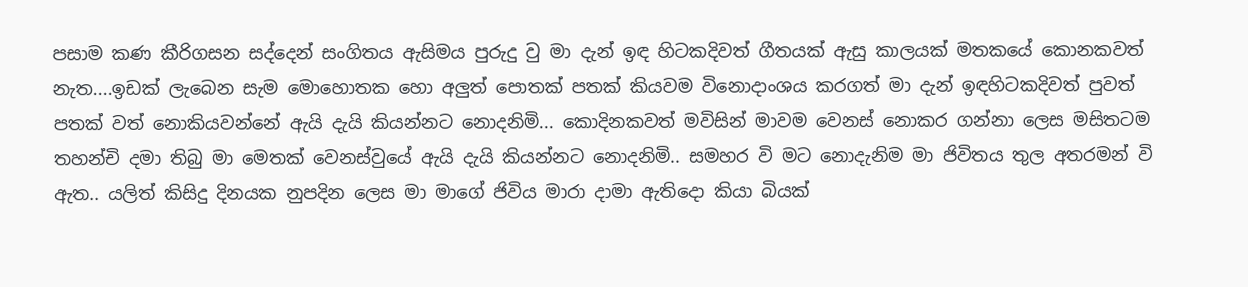පසාම කණ කීරිගසන සද්දෙන් සංගිතය ඇසිමය පුරුදු වු මා දැන් ඉඳ හිටකදිවත් ගීතයක් ඇසු කාලයක් මතකයේ කොනකවත් නැත....ඉඩක් ලැබෙන සැම මොහොතක හො අලුත් පොතක් පතක් කියවම විනොදාංශය කරගත් මා දැන් ඉඳහිටකදිවත් පුවත් පතක් වත් නොකියවන්නේ ඇයි දැයි කියන්නට නොදනිමි... කොදිනකවත් මවිසින් මාවම වෙනස් නොකර ගන්නා ලෙස මසිතටම තහන්චි දමා තිබු මා මෙතක් වෙනස්වුයේ ඇයි දැයි කියන්නට නොදනිමි.. සමහර වි මට නොදැනිම මා ජිවිතය තුල අතරමන් වි ඇත.. යලිත් කිසිදු දිනයක නුපදින ලෙස මා මාගේ ජිවිය මාරා දාමා ඇතිදො කියා බියක්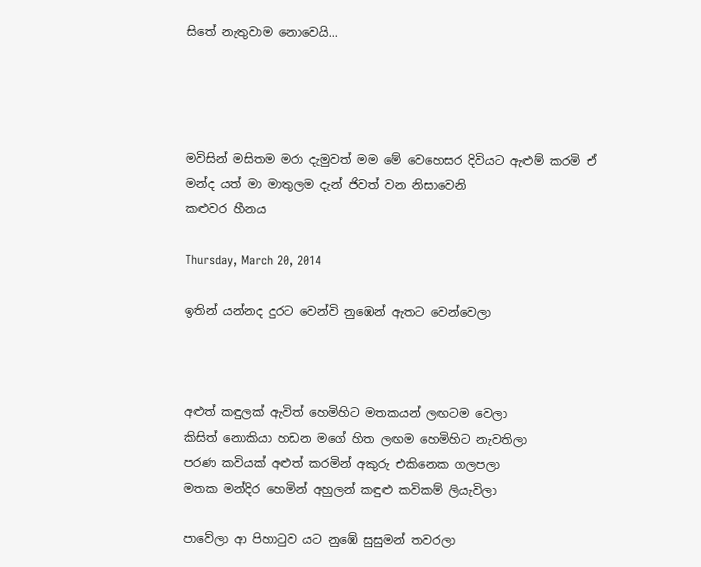සිතේ නැතුවාම නොවෙයි...




මවිසින් මසිතම මරා දැමුවත් මම මේ වෙහෙසර දිවියට ඇළුම් කරමි ඒ මන්ද යත් මා මාතුලම දැන් ජිවත් වන නිසාවෙනි
කළුවර හීනය

Thursday, March 20, 2014

ඉතින් යන්නද දුරට වෙන්වි නුඹෙන් ඇතට වෙන්වෙලා



අළුත් කඳුලක් ඇවිත් හෙමිහිට මතකයන් ලඟටම වෙලා
කිසිත් නොකියා හඩන මගේ හිත ලඟම හෙමිහිට නැවතිලා
පරණ කවියක් අළුත් කරමින් අකුරු එකිනෙක ගලපලා
මතක මන්දිර හෙමින් අහුලන් කඳුළු කවිකම් ලියැවිලා

පාවේලා ආ පිහාටුව යට නුඹේ සුසුමන් තවරලා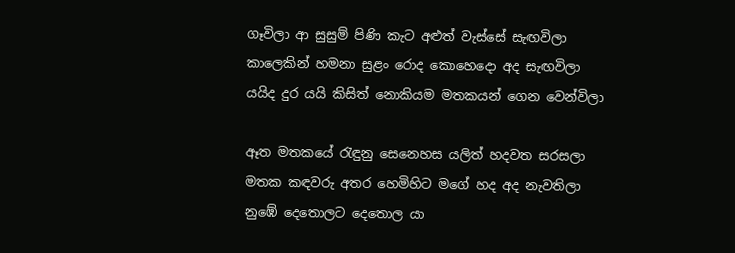ගෑවිලා ආ සුසුම් පිණි කැට අළුත් වැස්සේ සැඟවිලා
කාලෙකින් හමනා සුළං රොද කොහෙදො අද සැඟවිලා
යයිද දුර යයි කිසිත් නොකියම මතකයන් ගෙන වෙන්විලා

ඈත මතකයේ රැඳුනු සෙනෙහස යලිත් හදවත සරසලා
මතක කඳවරු අතර හෙමිහිට මගේ හද අද නැවතිලා
නුඹේ දෙතොලට දෙතොල යා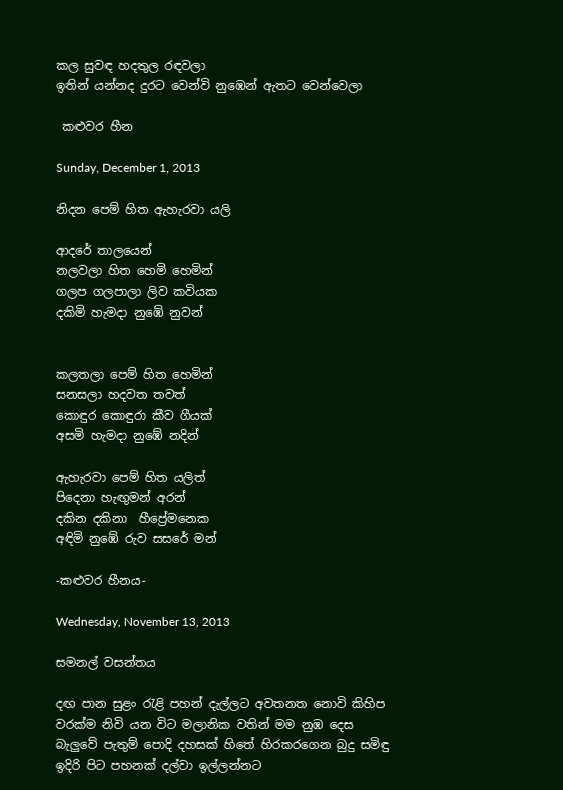කල සුවඳ හදතුල රඳවලා
ඉතින් යන්නද දුරට වෙන්වි නුඹෙන් ඇතට වෙන්වෙලා

 කළුවර හීන

Sunday, December 1, 2013

නිදන පෙම් හිත ඇහැරවා යලි

ආදරේ තාලයෙන්
නලවලා හිත හෙමි හෙමින්
ගලප ගලපාලා ලිව කවියක
දකිමි හැමදා නුඹේ නුවන්


කලතලා පෙම් හිත හෙමින්
සනසලා හදවත තවත්
කොඳුර කොඳුරා කීව ගීයක්
අසමි හැමදා නුඹේ නදින්

ඇහැරවා පෙම් හිත යලිත්
පිදෙනා හැඟුමන් අරන්
දකින දකිනා  හීප්‍රේමනෙක
අඳිමි නුඹේ රුව සසරේ මන්

-කළුවර හීනය-

Wednesday, November 13, 2013

සමනල් වසන්තය

දඟ පාන සුළං රැළි පහන් දැල්ලට අවතනත නොවි කිහිප වරක්ම නිවි යන විට මලානික වතින් මම නුඹ දෙස බැලුවේ පැතුම් පොදි දහසක් හිතේ හිරකරගෙන බුදු සමිඳු ඉදිරි පිට පහනක් දල්වා ඉල්ලන්නට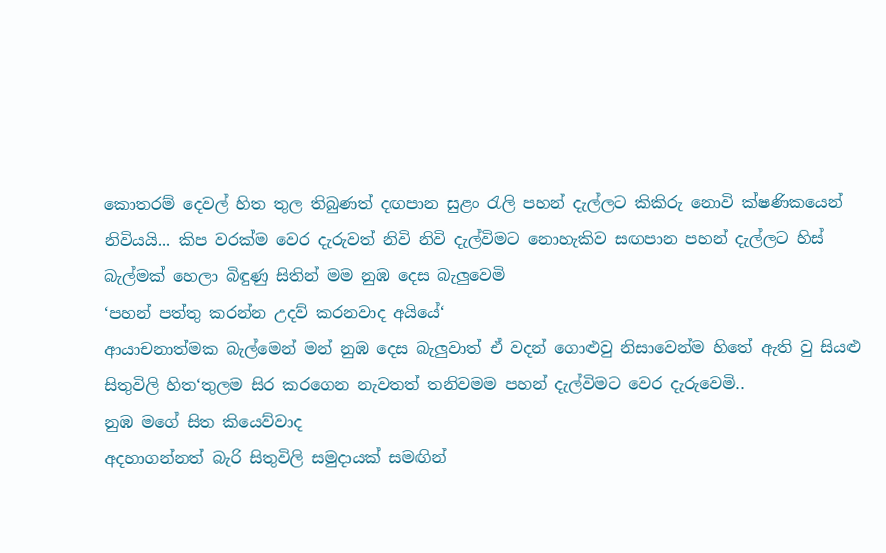කොතරම් දෙවල් හිත තුල තිබුණත් දඟපාන සුළං රැලි පහන් දැල්ලට කිකිරු නොවි ක්ෂණිකයෙන් නිවියයි... කිප වරක්ම වෙර දැරුවත් නිවි නිවි දැල්විමට නොහැකිව සඟපාන පහන් දැල්ලට හිස් බැල්මක් හෙලා බිඳුණු සිතින් මම නුඹ දෙස බැලුවෙමි
‘පහන් පත්තු කරන්න උදව් කරනවාද අයියේ‘
ආයාචනාත්මක බැල්මෙන් මන් නුඹ දෙස බැලුවාත් ඒ වදන් ගොළුවු නිසාවෙන්ම හිතේ ඇති වු සියළු සිතුවිලි හිත‘තුලම සිර කරගෙන නැවතත් තනිවමම පහන් දැල්විමට වෙර දැරුවෙමි..
නුඹ මගේ සිත කියෙව්වාද
අදහාගන්නත් බැරි සිතුවිලි සමුදායක් සමඟින්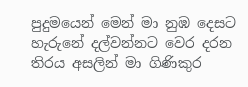පුදුමයෙන් මෙන් මා නුඹ දෙසට හැරුනේ දල්වන්නට වෙර දරන තිරය අසලින් මා ගිණිකුර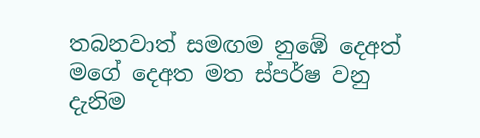තබනවාත් සමඟම නුඹේ දෙඅත් මගේ දෙඅත මත ස්පර්ෂ වනු දැනිම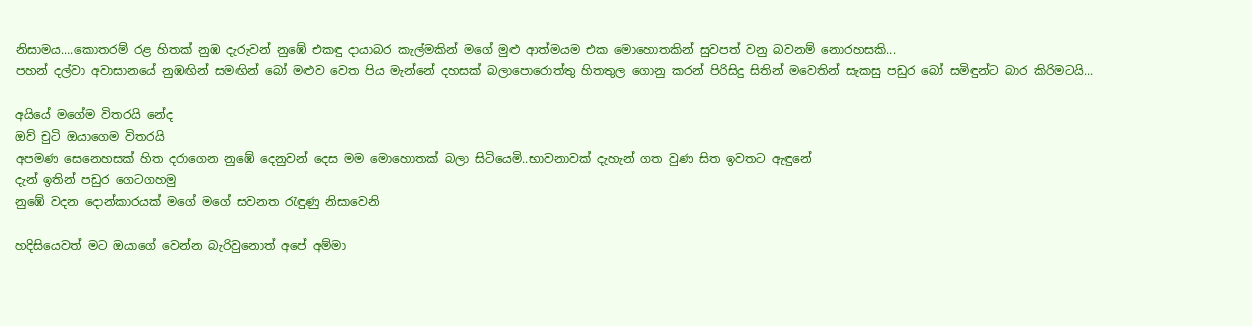නිසාමය....කොතරම් රළ හිතක් නුඹ දැරුවන් නුඹේ එකඳු දායාබර කැල්මකින් මගේ මුළු ආත්මයම එක මොහොතකින් සුවපත් වනු බවනම් නොරහසකි...
පහන් දල්වා අවාසානයේ නුඹඟින් සමඟින් බෝ මළුව වෙත පිය මැන්නේ දහසක් බලාපොරොත්තු හිතතුල ගොනු කරන් පිරිසිදු සිතින් මවෙතින් සැකසු පඩුර බෝ සමිඳුන්ට බාර කිරිමටයි...

අයියේ මගේම විතරයි නේද
ඔව් චුටි ඔයාගෙම විතරයි
අපමණ සෙනෙහසක් හිත දරාගෙන නුඹේ දෙනුවන් දෙස මම මොහොතක් බලා සිටියෙමි..භාවනාවක් දැහැන් ගත වුණ සිත ඉවතට ඇඳුනේ
දැන් ඉතින් පඩුර ගෙටගහමු
නුඹේ වදන දොන්කාරයක් මගේ මගේ සවනත රැඳුණු නිසාවෙනි

හදිසියෙවත් මට ඔයාගේ වෙන්න බැරිවුනොත් අපේ අම්මා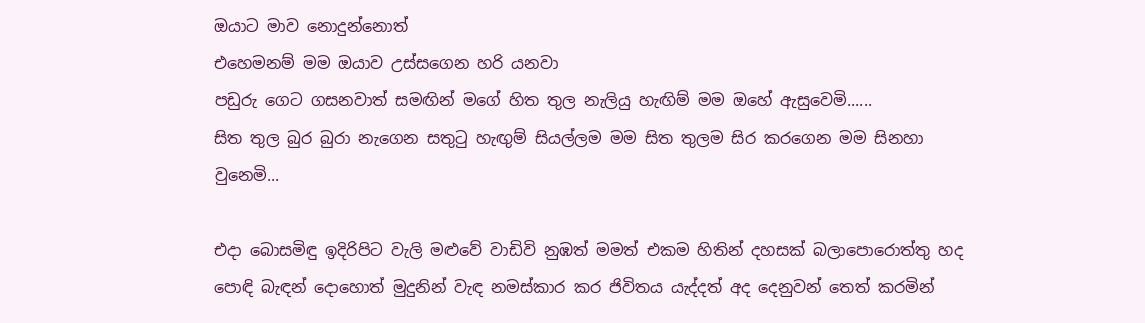ඔයාට මාව නොදුන්නොත්
එහෙමනම් මම ඔයාව උස්සගෙන හරි යනවා
පඩුරු ගෙට ගසනවාත් සමඟින් මගේ හිත තුල නැලියු හැඟිම් මම ඔහේ ඇසුවෙමි......
සිත තුල බුර බුරා නැගෙන සතුටු හැඟුම් සියල්ලම මම සිත තුලම සිර කරගෙන මම සිනහා වුනෙමි...

එදා බොසමිඳු ඉදිරිපිට වැලි මළුවේ වාඩිවි නුඹත් මමත් එකම හිතින් දහසක් බලාපොරොත්තු හද පොඳි බැඳන් දොහොත් මුදුනින් වැඳ නමස්කාර කර ජිවිතය යැද්දත් අද දෙනුවන් තෙත් කරමින්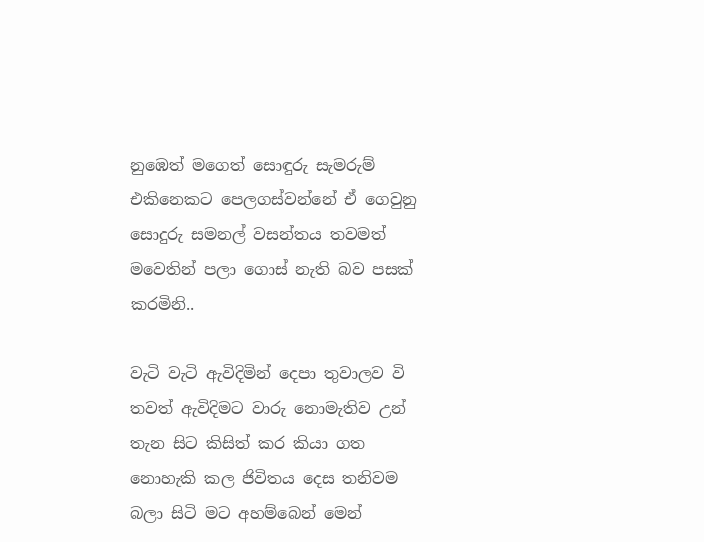නුඹෙත් මගෙත් සොඳුරු සැමරුම් එකිනෙකට පෙලගස්වන්නේ ඒ ගෙවුනු සොදුරු සමනල් වසන්තය තවමත් මවෙතින් පලා ගොස් නැති බව පසක් කරමිනි..

වැටි වැටි ඇවිදිමින් දෙපා තුවාලව වි තවත් ඇවිදිමට වාරු නොමැතිව උන් තැන සිට කිසිත් කර කියා ගත නොහැකි කල ජිවිතය දෙස තනිවම බලා සිටි මට අහම්බෙන් මෙන්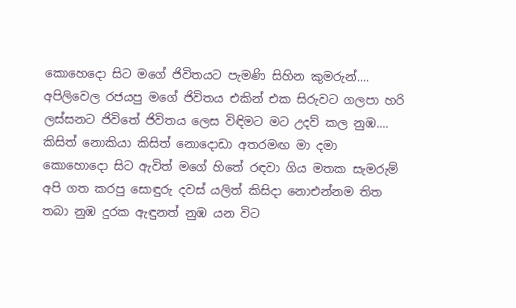කොහෙදො සිට මගේ ජිවිතයට පැමණි සිහින කුමරුන්....
අපිලිවෙල රජයපු මගේ ජිවිතය එකින් එක සිරුවට ගලපා හරි ලස්සනට ජිවිතේ ජිවිතය ලෙස විඳිමට මට උදව් කල නුඹ....
කිසිත් නොකියා කිසිත් නොදොඩා අතරමඟ මා දමා කොහොදො සිට ඇවිත් මගේ හිතේ රඳවා ගිය මතක සැමරුම් අපි ගත කරපු සොඳුරු දවස් යලිත් කිසිදා නොඑන්නම තිත තබා නුඹ දුරක ඇඳුනත් නුඹ යන විට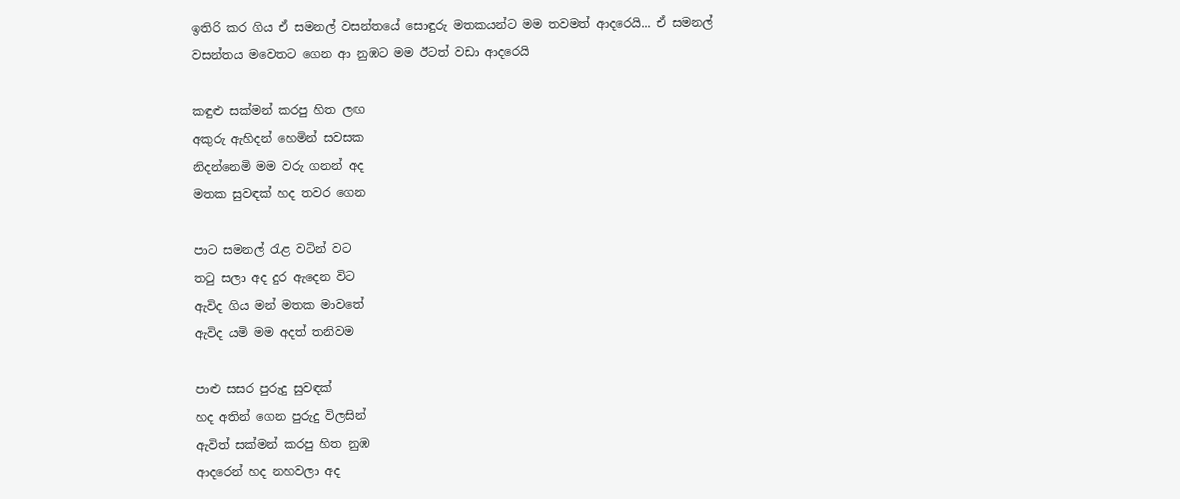ඉතිරි කර ගිය ඒ සමනල් වසන්තයේ සොඳුරු මතකයන්ට මම තවමත් ආදරෙයි... ඒ සමනල් වසන්තය මවෙතට ගෙන ආ නුඹට මම ඊටත් වඩා ආදරෙයි

කඳුළු සක්මන් කරපු හිත ලඟ
අකුරු ඇහිදන් හෙමින් සවසක
නිදන්නෙමි මම වරු ගනන් අද
මතක සුවඳක් හද තවර ගෙන

පාට සමනල් රැළ වටින් වට
තටු සලා අද දුර ඇදෙන විට
ඇවිද ගිය මන් මතක මාවතේ
ඇවිද යමි මම අදත් තනිවම

පාළු සසර පුරුදු සුවඳක්
හද අතින් ගෙන පුරුදු විලසින්
ඇවිත් සක්මන් කරපු හිත නුඹ
ආදරෙන් හද නහවලා අද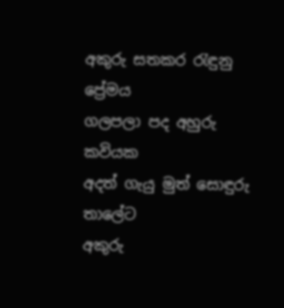අකුරු සතකර රැඳුනු ප්‍රේමය
ගලපලා පද අහුරු කවියක
අදත් ගැයු මුත් සොඳුරු තාලේට
අකුරු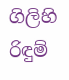ගිලිහි රිඳුම්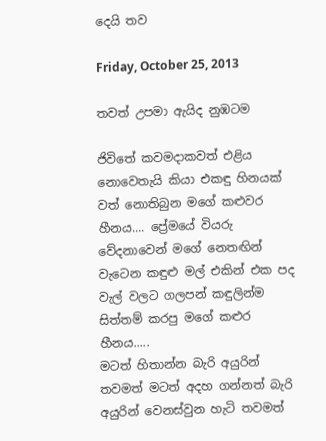දෙයි තව

Friday, October 25, 2013

තවත් උපමා ඇයිද නුඹටම

ජිවිතේ කවමදාකවත් එළිය නොවෙතැයි කියා එකඳු හිනයක් වත් නොතිබුන මගේ කළුවර හීනය.... ප්‍රේමයේ වියරු වේදනාවෙන් මගේ නෙතඟින් වැටෙන කඳුළු මල් එකින් එක පද වැල් වලට ගලපන් කඳුලින්ම සිත්තම් කරපු මගේ කළුර හීනය.....
මටත් හිතාන්න බැරි අයුරින් තවමත් මටත් අදහ ගන්නත් බැරි අයුරින් වෙනස්වුන හැටි තවමත්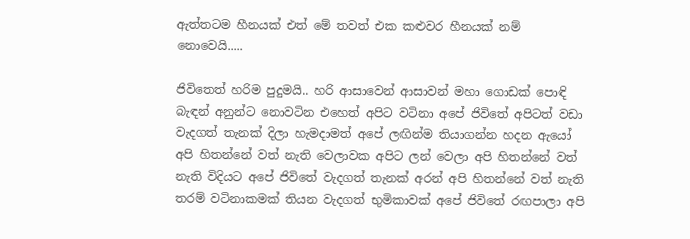ඇත්තටම හීනයක් එත් මේ තවත් එක කළුවර හීනයක් නම් නොවෙයි.....

ජිවිතෙත් හරිම පුදුමයි.. හරි ආසාවෙන් ආසාවන් මහා ගොඩක් පොඳි බැඳන් අනුන්ට නොවටින එහෙත් අපිට වටිනා අපේ ජිවිතේ අපිටත් වඩා වැදගත් තැනක් දිලා හැමදාමත් අපේ ලඟින්ම තියාගන්න හදන ඇයෝ අපි හිතන්නේ වත් නැති වෙලාවක අපිට ලන් වෙලා අපි හිතන්නේ වත් නැති විදියට අපේ ජිවිතේ වැදගත් තැනක් අරන් අපි හිතන්නේ වත් නැති තරම් වටිනාකමක් තියන වැදගත් භුමිකාවක් අපේ ජිවිතේ රඟපාලා අපි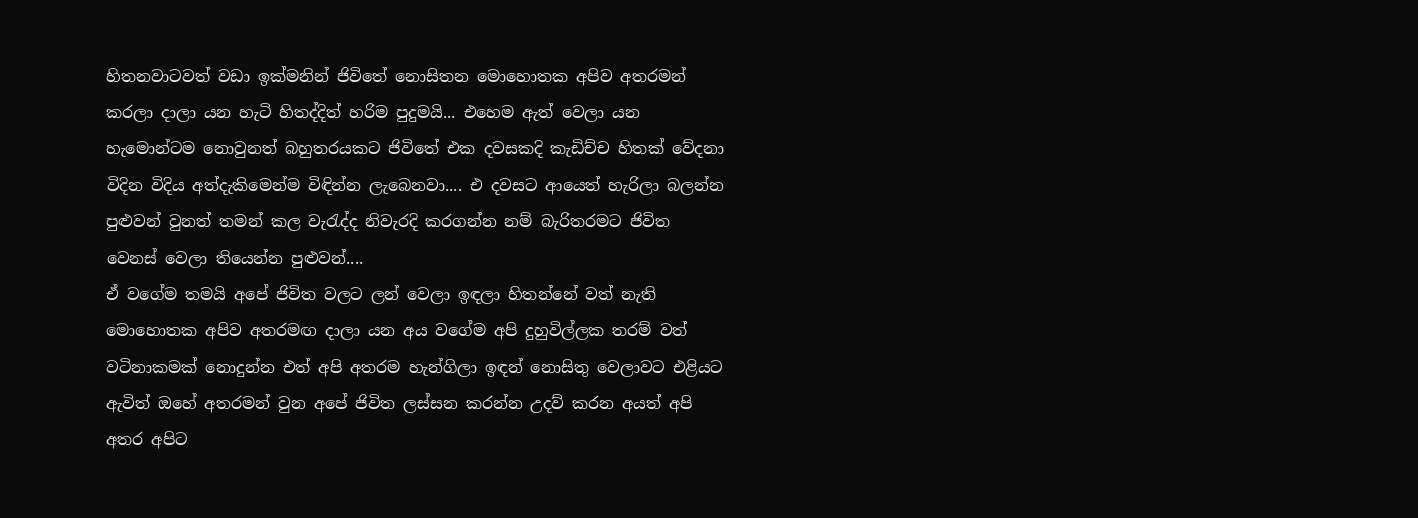හිතනවාටවත් වඩා ඉක්මනින් ජිවිතේ නොසිතන මොහොතක අපිව අතරමන් කරලා දාලා යන හැටි හිතද්දිත් හරිම පුදුමයි... එහෙම ඇත් වෙලා යන හැමොන්ටම නොවුනත් බහුතරයකට ජිවිතේ එක දවසකදි කැඩිච්ච හිතක් වේදනා විදින විදිය අත්දැකිමෙන්ම විඳින්න ලැබෙනවා.... එ දවසට ආයෙත් හැරිලා බලන්න පුළුවන් වුනත් තමන් කල වැරැද්ද නිවැරදි කරගන්න නම් බැරිතරමට ජිවිත වෙනස් වෙලා තියෙන්න පුළුවන්....
ඒ වගේම තමයි අපේ ජිවිත වලට ලන් වෙලා ඉඳලා හිතන්නේ වත් නැති මොහොතක අපිව අතරමඟ දාලා යන අය වගේම අපි දුහුවිල්ලක තරම් වත් වටිනාකමක් නොදුන්න එත් අපි අතරම හැන්ගිලා ඉඳන් නොසිතු වෙලාවට එළියට ඇවිත් ඔහේ අතරමන් වුන අපේ ජිවිත ලස්සන කරන්න උදව් කරන අයත් අපි අතර අපිට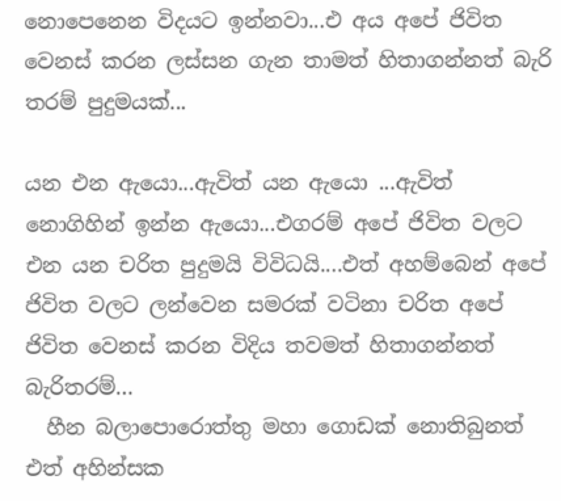නොපෙනෙන විදයට ඉන්නවා...එ අය අපේ ජිවිත වෙනස් කරන ලස්සන ගැන තාමත් හිතාගන්නත් බැරි තරම් පුදුමයක්...

යන එන ඇයො...ඇවිත් යන ඇයො ...ඇවිත් නොගිහින් ඉන්න ඇයො...එගරම් අපේ ජිවිත වලට එන යන චරිත පුදුමයි විවිධයි....එත් අහම්බෙන් අපේ ජිවිත වලට ලන්වෙන සමරක් වටිනා චරිත අපේ ජිවිත වෙනස් කරන විදිය තවමත් හිතාගන්නත් බැරිතරම්...
  හීන බලාපොරොත්තු මහා ගොඩක් නොතිබුනත් එත් අහින්සක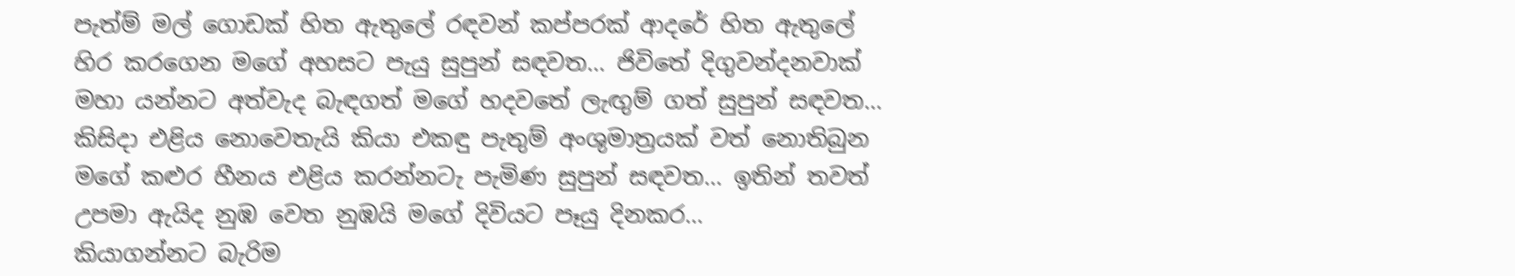පැත්ම් මල් ‍ගොඩක් හිත ඇතුලේ රඳවන් කප්පරක් ආදරේ හිත ඇතුලේ හිර කරගෙන මගේ අහසට පැයු සුපුන් සඳවත... ජිවිතේ දිගුවන්දනවාක් මහා යන්නට අත්වැද බැඳගත් මගේ හදවතේ ලැඟුම් ගත් සුපුන් සඳවත... කිසිදා එළිය නොවෙතැයි කියා එකඳු පැතුම් අංශුමාත්‍රයක් වත් නොතිබුන මගේ කළුර හීනය එළිය කරන්නටැ පැමිණ සුපුන් සඳවත... ඉතින් තවත් උපමා ඇයිද නුඹ වෙත නුඹයි මගේ දිවියට පෑයු දිනකර...
කියාගන්නට බැරිම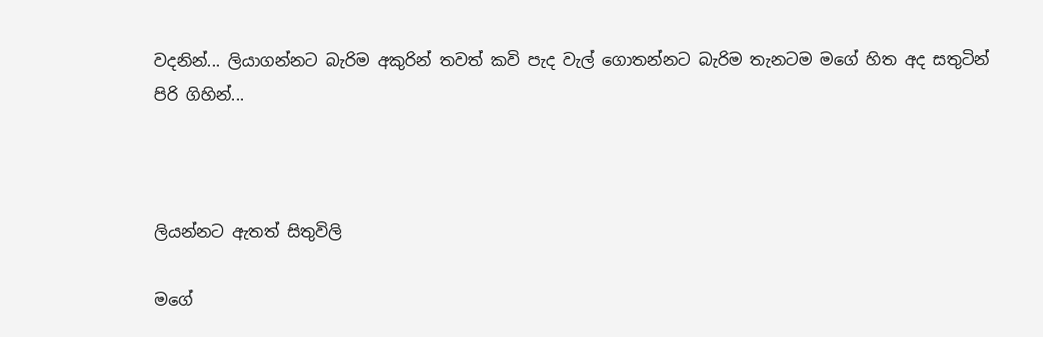වදනින්... ලියාගන්නට බැරිම අකුරින් තවත් කවි පැද වැල් ගොතන්නට බැරිම තැනටම මගේ හිත අද සතුටින් පිරි ගිහින්...



ලියන්නට ඇතත් සිතුවිලි

මගේ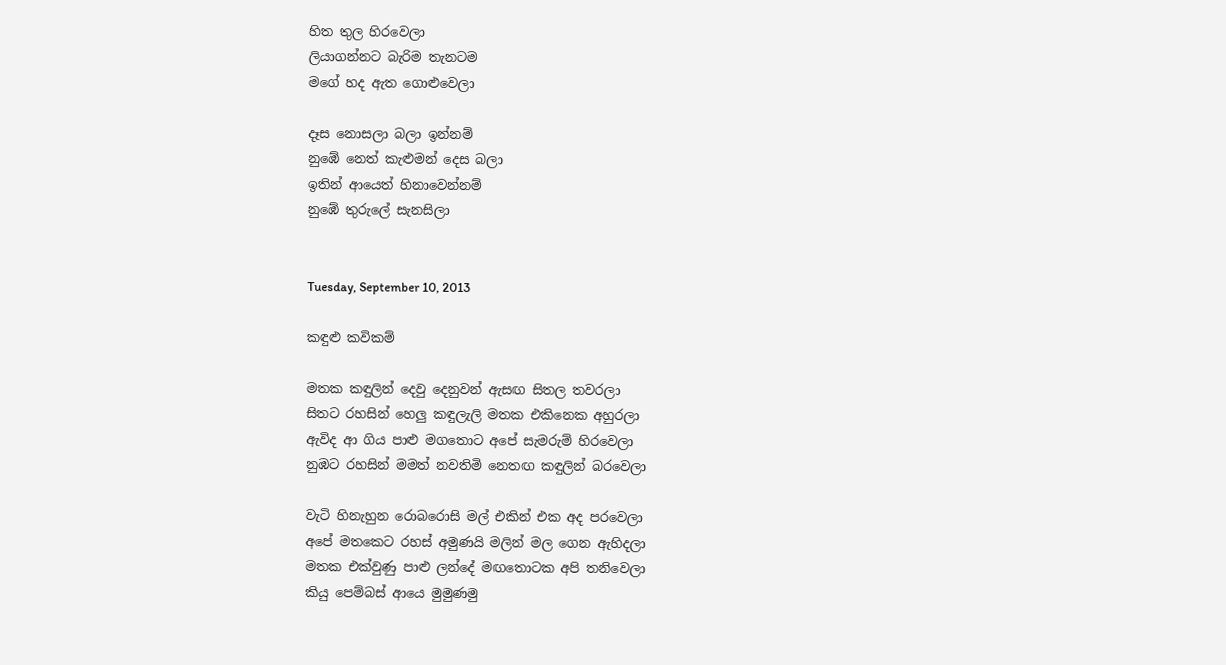හිත තුල හිරවෙලා
ලියාගන්නට බැරිම තැනටම
මගේ හද ඇත ගොළුවෙලා

දෑස නොසලා බලා ඉන්නම්
නුඹේ නෙත් කැළුමන් දෙස බලා
ඉතින් ආයෙත් හිනාවෙන්නම්
නුඹේ තුරුලේ සැනසිලා


Tuesday, September 10, 2013

කඳුළු කවිකම්

මතක කඳුලින් දෙවු දෙනුවන් ඇසඟ සිතල තවරලා
සිතට රහසින් හෙලු කඳුලැලි මතක එකිනෙක අහුරලා
ඇවිද ආ ගිය පාළු මගතොට අපේ සැමරුම් හිරවෙලා
නුඹට රහසින් මමත් නවතිමි නෙතඟ කඳුලින් බරවෙලා

වැටි හිනැහුන රොබරොසි මල් එකින් එක අද පරවෙලා
අපේ මතකෙට රහස් අමුණයි මලින් මල ගෙන ඇහිදලා
මතක එක්වුණු පාළු ලන්දේ මඟතොටක අපි තනිවෙලා
කියු පෙම්බස් ආයෙ මුමුණමු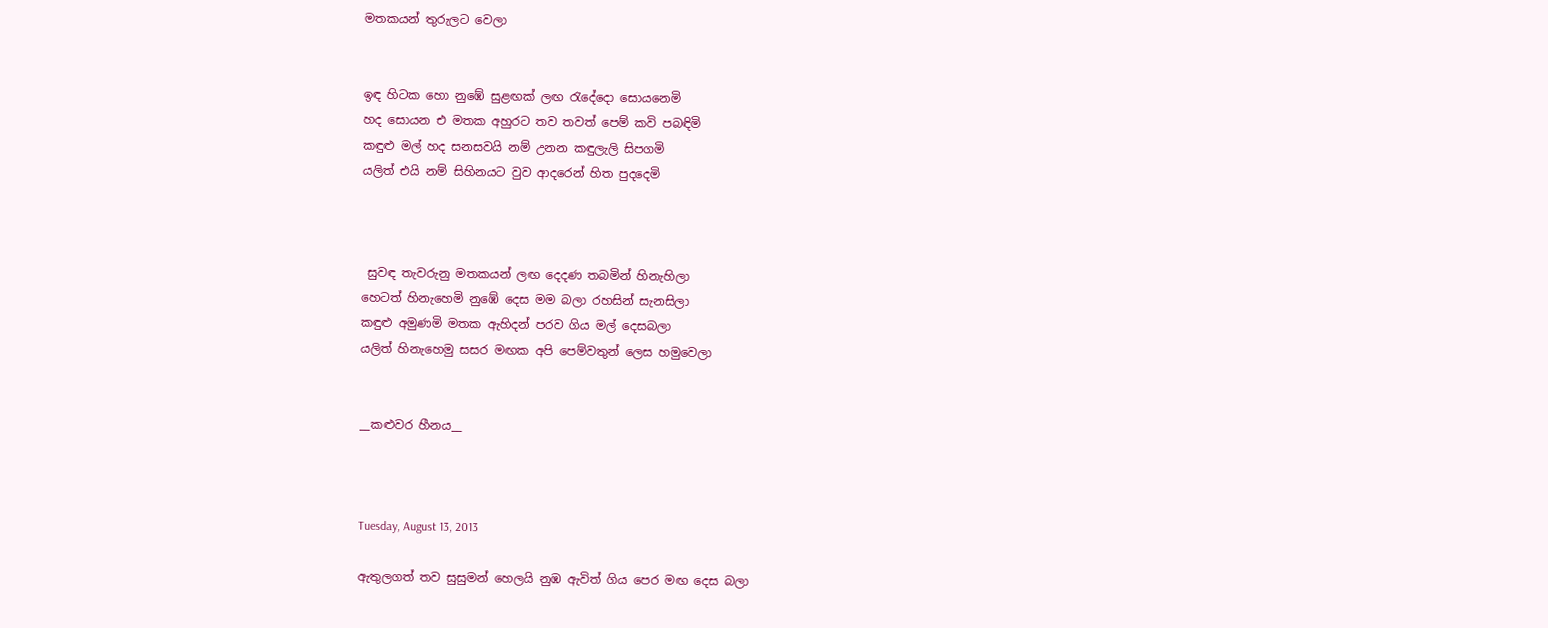මතකයන් තුරුලට වෙලා


ඉඳ හිටක හො නුඹේ සුළඟක් ලඟ රැදේදො සොයනෙමි
හද සොයන එ මතක අහුරට තව තවත් පෙම් කවි පබඳිමි
කඳුළු මල් හද සනසවයි නම් උනන කඳුලැලි සිපගමි
යලිත් එයි නම් සිහිනයට වුව ආදරෙන් හිත පුදදෙමි



 සුවඳ තැවරුනු මතකයන් ලඟ දෙදණ තබමින් හිනැහිලා
හෙටත් හිනැහෙමි නුඹේ දෙස මම බලා රහසින් සැනසිලා
කඳුළු අමුණමි මතක ඇහිදන් පරව ගිය මල් දෙසබලා
යලිත් හිනැහෙමු සසර මඟක අපි පෙම්වතුන් ලෙස හමුවෙලා


__කළුවර හීනය__



Tuesday, August 13, 2013

ඇතුලගත් තව සුසුමන් හෙලයි නුඹ ඇවිත් ගිය පෙර මඟ දෙස බලා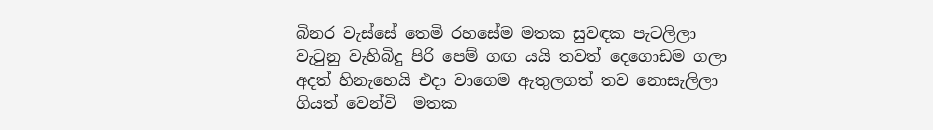බිනර වැස්සේ තෙමි රහසේම මතක සුවඳක පැටලිලා
වැටුනු වැහිබිදු පිරි පෙම් ගඟ යයි තවත් දෙගොඩම ගලා
අදත් හිනැහෙයි එදා වාගෙම ඇතුලගත් තව නොසැලිලා
ගියත් වෙන්වි  මතක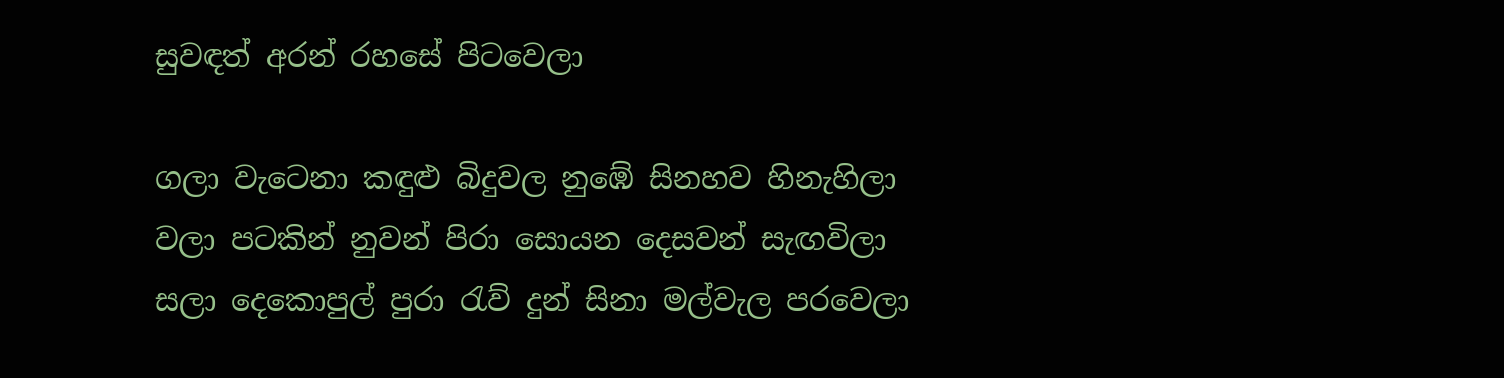සුවඳත් අරන් රහසේ පිටවෙලා

ගලා වැටෙනා කඳුළු බිදුවල නුඹේ සිනහව හිනැහිලා
වලා පටකින් නුවන් පිරා සොයන දෙසවන් සැඟවිලා
සලා දෙකොපුල් පුරා රැව් දුන් සිනා මල්වැල පරවෙලා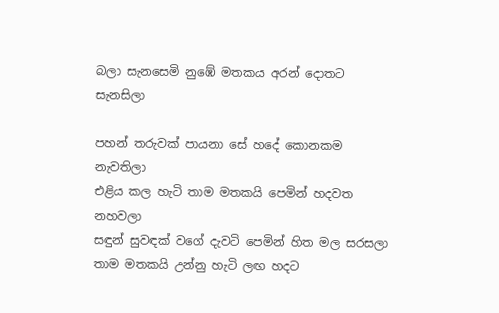බලා සැනසෙමි නුඹේ මතකය අරන් දොතට සැනසිලා

පහන් තරුවක් පායනා සේ හදේ කොනකම නැවතිලා
එළිය කල හැටි තාම මතකයි පෙමින් හදවත නහවලා
සඳුන් සුවඳක් වගේ දැවටි පෙමින් හිත මල සරසලා
තාම මතකයි උන්නු හැටි ලඟ හදට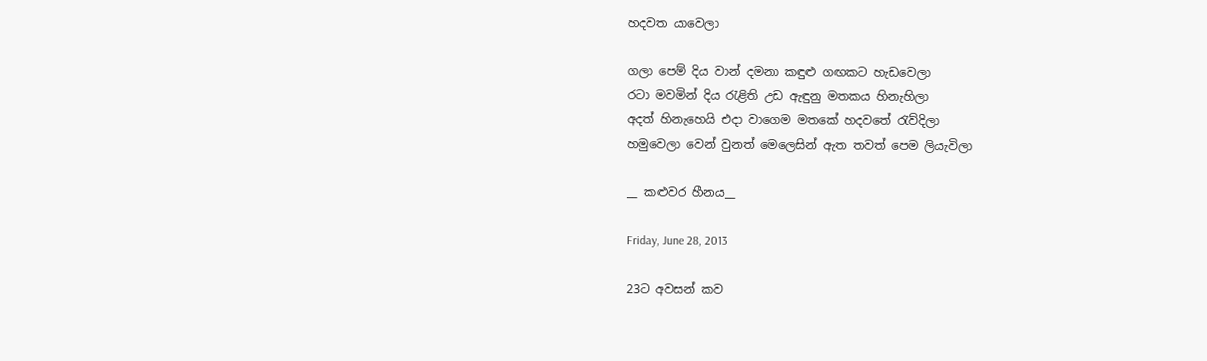හදවත යාවෙලා

ගලා පෙම් දිය වාන් දමනා කඳුළු ගඟකට හැඩවෙලා
රටා මවමින් දිය රැළිති උඩ ඇඳුනු මතකය හිනැහිලා
අදත් හිනැහෙයි එදා වාගෙම මතකේ හදවතේ රැව්දිලා
හමුවෙලා වෙන් වුනත් මෙලෙසින් ඇත තවත් පෙම ලියැවිලා

__ කළුවර හීනය__

Friday, June 28, 2013

23ට අවසන් කව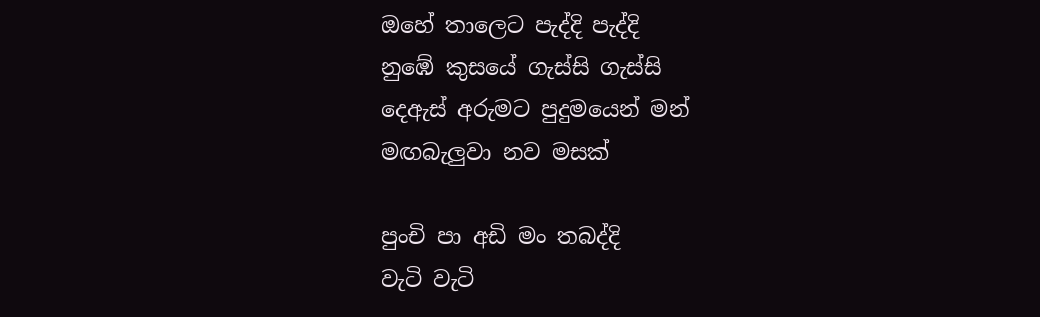ඔහේ තාලෙට පැද්දි පැද්දි
නුඹේ කුසයේ ගැස්සි ගැස්සි
දෙඇස් අරුමට පුදුමයෙන් මන්
මඟබැලුවා නව මසක්

පුංචි පා අඩි මං තබද්දි
වැටි වැටි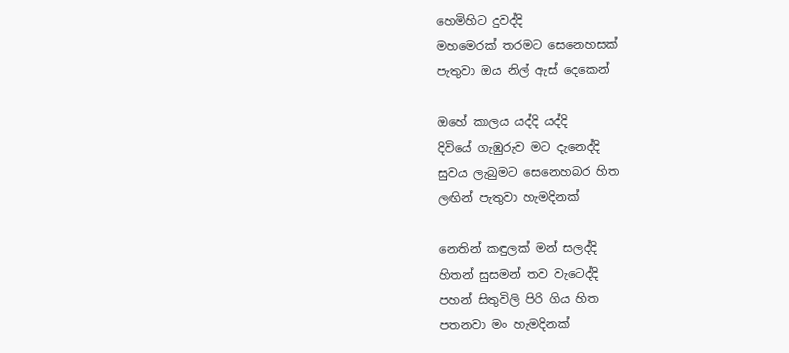හෙමිහිට දුවද්දි
මහමෙරක් තරමට සෙනෙහසක්
පැතුවා ඔය නිල් ඇස් දෙකෙන්

ඔහේ කාලය යද්දි යද්දි
දිවියේ ගැඹුරුව මට දැනෙද්දි
සුවය ලැබුමට සෙනෙහබර හිත
ලඟින් පැතුවා හැමදිනක්

නෙතින් කඳුලක් මන් සලද්දි
හිතන් සුසමන් තව වැටෙද්දි
පහන් සිතුවිලි පිරි ගිය හිත
පතනවා මං හැමදිනක්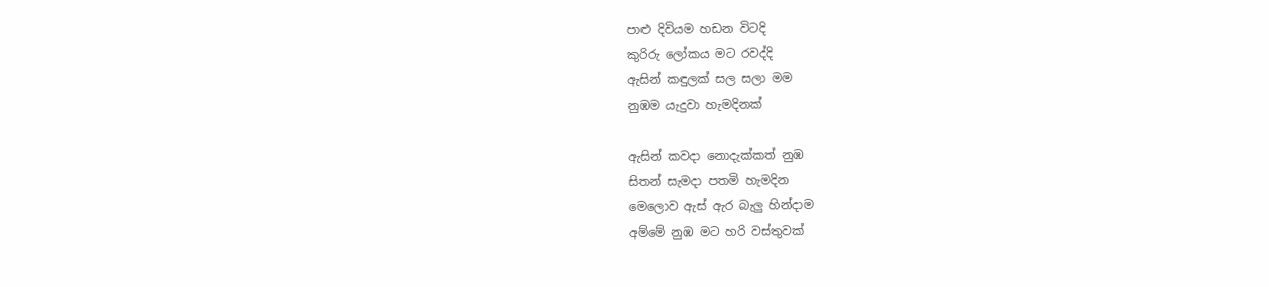පාළු දිවියම හඩන විටදි
කුරිරු ලෝකය මට රවද්දි
ඇසින් කඳුලක් සල සලා මම
නුඹම යැදුවා හැමදිනක්

ඇසින් කවදා නොදැක්කත් නුඹ
සිතන් සැමදා පතමි හැමදින
මෙලොව ඇස් ඇර බැලු හින්දාම
අම්මේ නුඹ මට හරි වස්තුවක්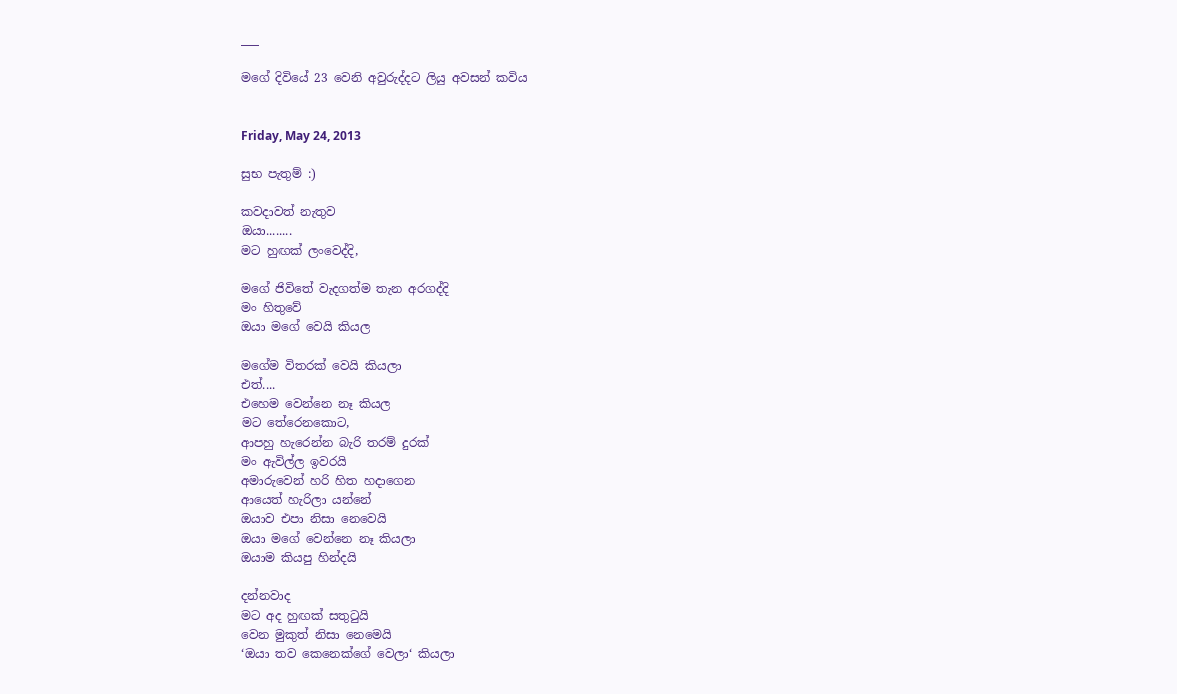___

මගේ දිවියේ 23 වෙනි අවුරුද්දට ලියු අවසන් කවිය


Friday, May 24, 2013

සුභ පැතුම් :)

කවදාවත් නැතුව
ඔයා........
මට හුඟක් ලංවෙද්දි,

මගේ ජිවිතේ වැදගත්ම තැන අරගද්දි
මං හිතුවේ
ඔයා මගේ වෙයි කියල

මගේම විතරක් වෙයි කියලා
එත්....
එහෙම වෙන්නෙ නෑ කියල
මට තේරෙනකොට,
ආපහු හැරෙන්න බැරි තරම් දුරක්
මං ඇවිල්ල ඉවරයි
අමාරුවෙන් හරි හිත හදාගෙන
ආයෙත් හැරිලා යන්නේ
ඔයාව එපා නිසා නෙවෙයි
ඔයා මගේ වෙන්නෙ නෑ කියලා
ඔයාම කියපු හින්දයි

දන්නවාද
මට අද හුඟක් සතුටුයි
වෙන මුකුත් නිසා නෙමෙයි
‘ඔයා තව කෙනෙක්ගේ වෙලා‘ කියලා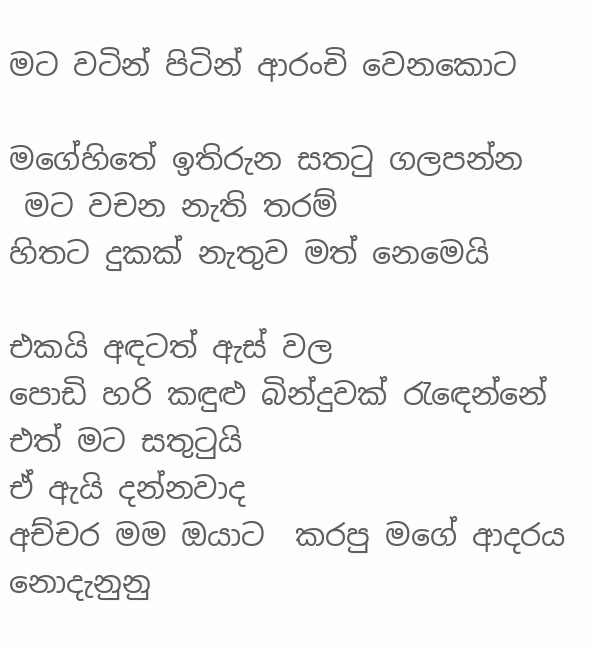මට වටින් පිටින් ආරංචි වෙනකොට

මගේහිතේ ඉතිරුන සතටු ගලපන්න
 මට වචන නැති තරම්
හිතට දුකක් නැතුව මත් නෙමෙයි

එකයි අඳටත් ඇස් වල
පොඩි හරි කඳුළු බින්දුවක් රැඳෙන්නේ
එත් මට සතුටුයි
ඒ ඇයි දන්නවාද
අච්චර මම ඔයාට  කරපු මගේ ආදරය
නොදැනුනු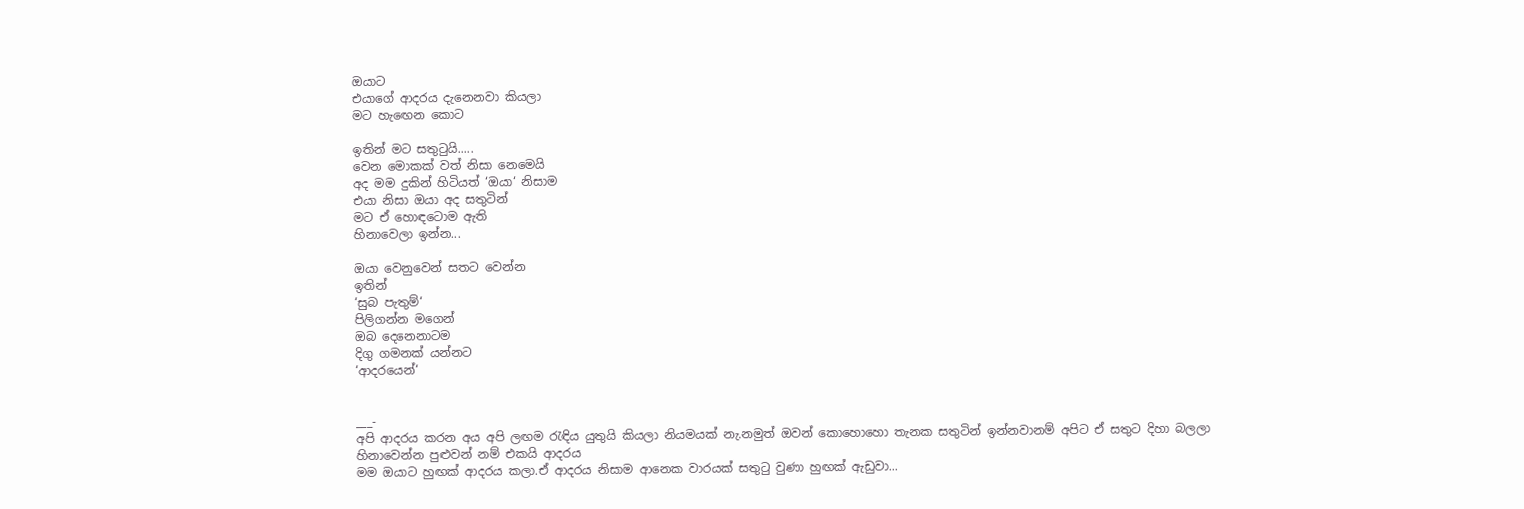ඔයාට
එයාගේ ආදරය දැනෙනවා කියලා
මට හැඟෙන කොට

ඉතින් මට සතුටුයි.....
වෙන මොකක් වත් නිසා නෙමෙයි
අද මම දුකින් හිටියත් ‘ඔයා‘ නිසාම
එයා නිසා ඔයා අද සතුටින්
මට ඒ හොඳටොම ඇති
හිනාවෙලා ඉන්න...

ඔයා වෙනුවෙන් සතට වෙන්න
ඉතින්
‘සුබ පැතුම්‘
පිලිගන්න මගෙන්
ඔබ දෙනෙනාටම
දිගු ගමනක් යන්නට
‘ආදරයෙන්‘


___-
අපි ආදරය කරන අය අපි ලඟම රැඳිය යුතුයි කියලා නියමයක් නැ.නමුත් ඔවන් කොහොහො තැනක සතුටින් ඉන්නවානම් අපිට ඒ සතුට දිහා බලලා හිනාවෙන්න පුළුවන් නම් එකයි ආදරය
මම ඔයාට හුඟක් ආදරය කලා.ඒ ආදරය නිසාම ආනෙක වාරයක් සතුටු වුණා හුඟක් ඇඩුවා...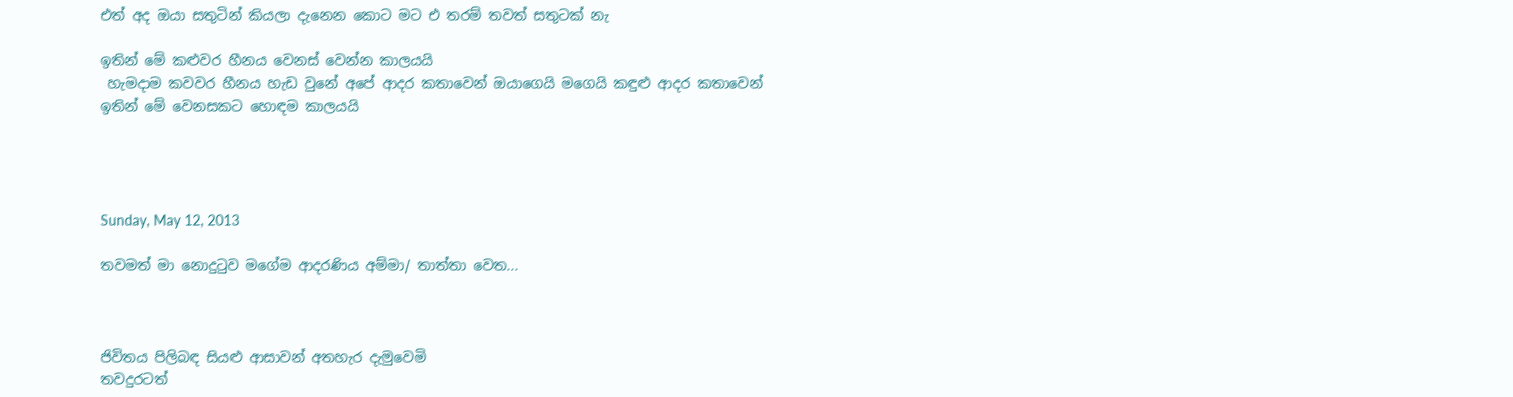එත් අද ඔයා සතුටින් කියලා දැනෙන කොට මට එ තරම් තවත් සතුටක් නැ

ඉතින් මේ කළුවර හීනය වෙනස් වෙන්න කාලයයි
 හැමදාම කවවර හීනය හැඩ වුනේ අපේ ආදර කතාවෙන් ඔයාගෙයි මගෙයි කඳුළු ආදර කතාවෙන්
ඉතින් මේ වෙනසකට හොඳම කාලයයි




Sunday, May 12, 2013

තවමත් මා නොදුටුව මගේම ආදරණිය අම්මා/ තාත්තා වෙත...



ජිවිතය පිලිබඳ සියළු ආසාවන් අතහැර දැමුවෙමි
තවදුරටත්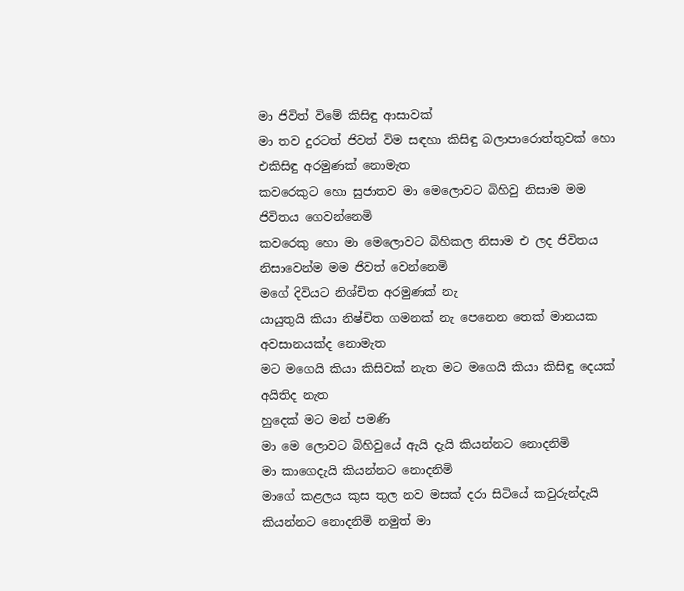මා ජිවිත් විමේ කිසිඳු ආසාවක්
මා තව දුරටත් ජිවත් විම සඳහා කිසිඳු බලාපාරොත්තුවක් හො එකිසිඳු අරමුණක් නොමැත
කවරෙකුට හො සුජාතව මා මෙලොවට බිහිවු නිසාම මම ජිවිතය ගෙවන්නෙමි
කවරෙකු හො මා මෙලොවට බිහිකල නිසාම එ ලද ජිවිතය නිසාවෙන්ම මම ජිවත් වෙන්නෙමි
මගේ දිවියට නිශ්චිත අරමුණක් නැ
යායුතුයි කියා නිෂ්චිත ගමනක් නැ පෙනෙන තෙක් මානයක අවසානයක්ද නොමැත
මට මගෙයි කියා කිසිවක් නැත මට මගෙයි කියා කිසිඳු දෙයක් අයිතිද නැත
හුදෙක් මට මන් පමණි
මා මෙ ලොවට බිහිවුයේ ඇයි දැයි කියන්නට නොදනිමි
මා කාගෙදැයි කියන්නට නොදනිමි
මාගේ කළලය කුස තුල නව මසක් දරා සිටියේ කවුරුන්දැයි කියන්නට නොදනිමි නමුත් මා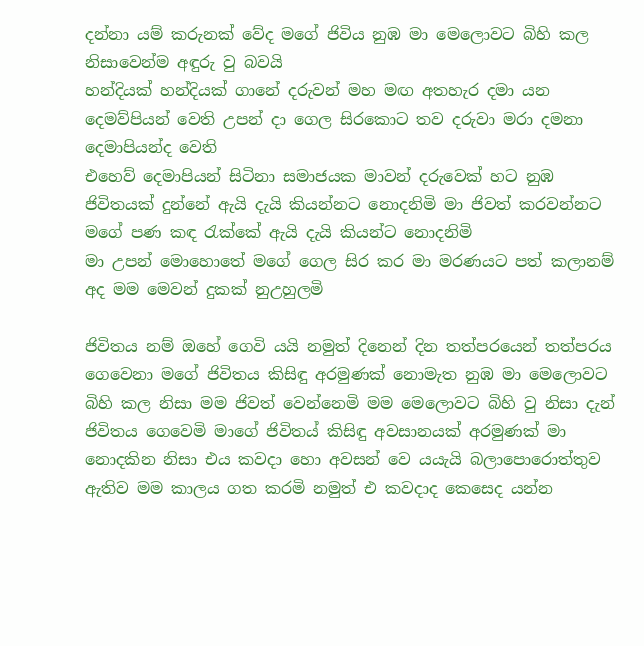දන්නා යම් කරුනක් වේද මගේ ජිවිය නුඹ මා මෙලොවට බිහි කල නිසාවෙන්ම අඳුරු වු බවයි
හන්දියක් හන්දියක් ගානේ දරුවන් මහ මඟ අතහැර දමා යන දෙමව්පියන් වෙති උපන් දා ගෙල සිරකොට තව දරුවා මරා දමනා දෙමාපියන්ද වෙති
එහෙව් දෙමාපියන් සිටිනා සමාජයක මාවන් දරුවෙක් හට නුඹ ජිවිතයක් දුන්නේ ඇයි දැයි කියන්නට නොදනිමි මා ජිවත් කරවන්නට මගේ පණ කඳ රැක්කේ ඇයි දැයි කියන්ට නොදනිමි
මා උපන් මොහොතේ මගේ ගෙල සිර කර මා මරණයට පත් කලානම් අද මම මෙවන් දුකක් නුඋහුලමි

ජිවිතය නම් ඔහේ ගෙවි යයි නමුත් දිනෙන් දින තත්පරයෙන් තත්පරය ගෙවෙනා මගේ ජිවිතය කිසිඳු අරමුණක් නොමැත නුඹ මා මෙලොවට බිහි කල නිසා මම ජිවත් වෙන්නෙමි මම මෙලොවට බිහි වු නිසා දැන් ජිවිතය ගෙවෙමි මාගේ ජිවිතය් කිසිඳු අවසානයක් අරමුණක් මා නොදකින නිසා එය කවදා හො අවසන් වෙ යයැයි බලාපොරොත්තුව ඇතිව මම කාලය ගත කරමි නමුත් එ කවදාද කෙසෙද යන්න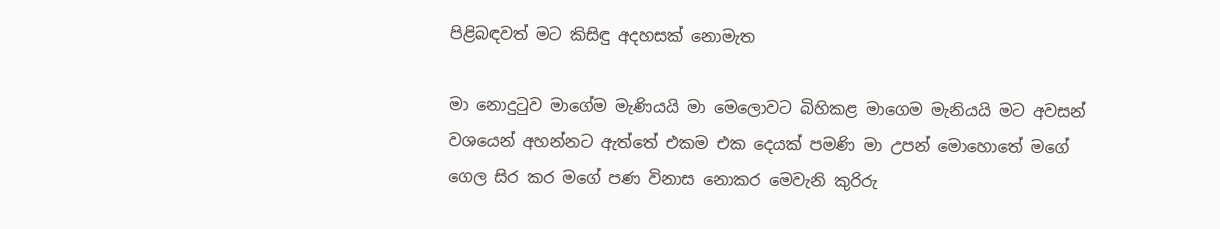පිළිබඳවත් මට කිසිඳු අදහසක් නොමැත

මා නොදුටුව මාගේම මැණියයි මා මෙලොවට බිහිකළ මාගෙම මැනියයි මට අවසන් වශයෙන් අහන්නට ඇත්තේ එකම එක දෙයක් පමණි මා උපන් මොහොතේ මගේ ගෙල සිර කර මගේ පණ විනාස නොකර මෙවැනි කුරිරු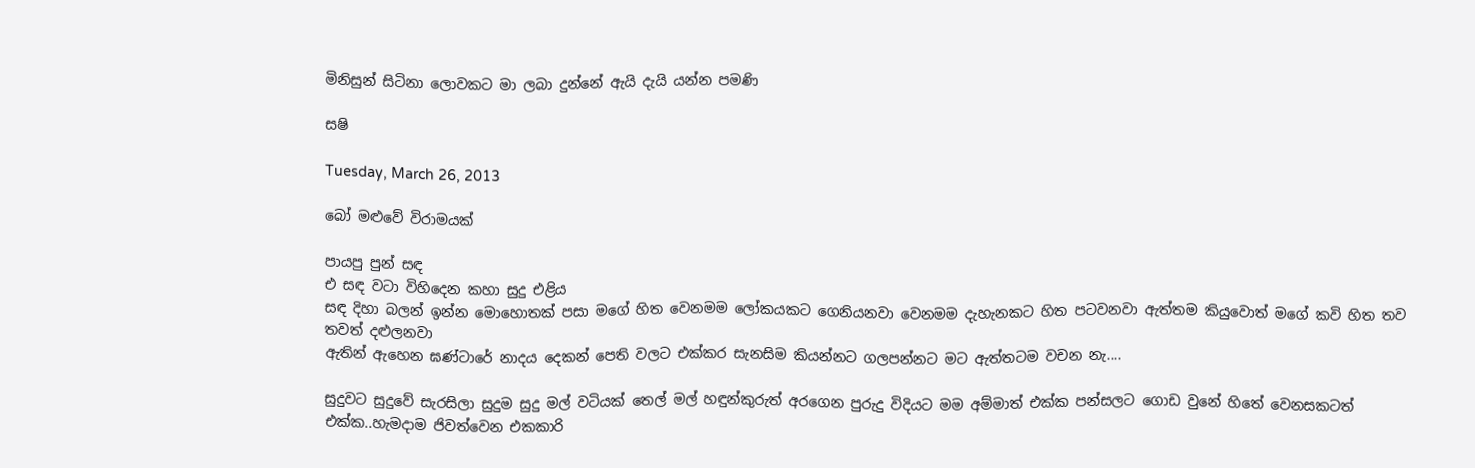මිනිසුන් සිටිනා ලොවකට මා ලබා දුන්නේ ඇයි දැයි යන්න පමණි

සෂි

Tuesday, March 26, 2013

බෝ මළුවේ විරාමයක්

පායපු පුන් සඳ
එ සඳ වටා විහිදෙන කහා සුදු එළිය
සඳ දිහා බලන් ඉන්න මොහොතක් පසා මගේ හිත වෙනමම ලෝකයකට ගෙනියනවා වෙනමම දැහැනකට හිත පටවනවා ඇත්තම කියුවොත් මගේ කවි හිත තව තවත් දළුලනවා
ඇතින් ඇහෙන ඝණ්ටාරේ නාදය දෙකන් පෙති වලට එක්කර සැනසිම කියන්නට ගලපන්නට මට ඇත්තටම වචන නැ....

සුදුවට සුදුවේ සැරසිලා සුදුම සුදු මල් වටියක් තෙල් මල් හඳුන්කුරුත් අරගෙන පුරුදු විදියට මම අම්මාත් එක්ක පන්සලට ගොඩ වුනේ හිතේ වෙනසකටත්  එක්ක..හැමදාම ජිවත්වෙන එකකාරි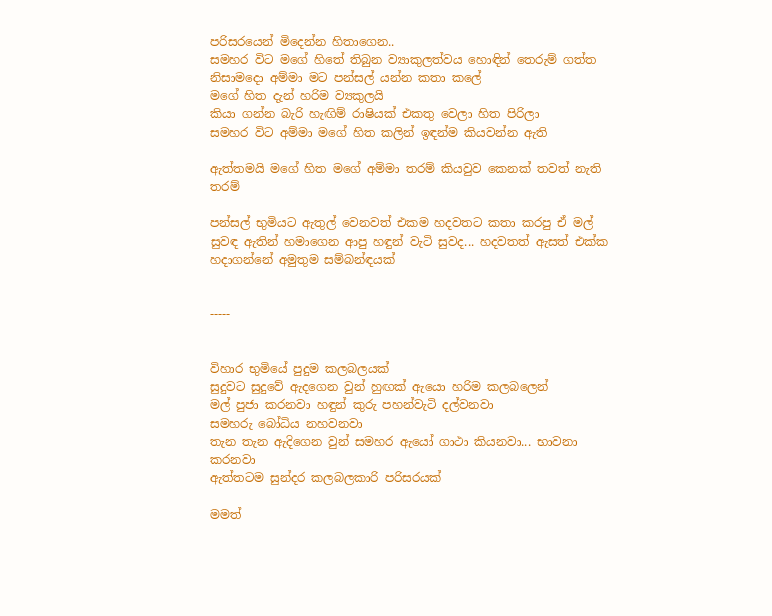පරිසරයෙන් මිදෙන්න හිතාගෙන..
සමහර විට මගේ හිතේ තිබුන ව්‍යාකුලත්වය හොඳින් තෙරුම් ගත්ත නිසාමදො අම්මා මට පන්සල් යන්න කතා කලේ
මගේ හිත දැන් හරිම ව්‍යකුලයි
කියා ගන්න බැරි හැඟිම් රාෂියක් එකතු වෙලා හිත පිරිලා
සමහර විට අම්මා මගේ හිත කලින් ඉඳන්ම කියවන්න ඇති

ඇත්තමයි මගේ හිත මගේ අම්මා තරම් කියවුව කෙනක් තවත් නැති තරම්

පන්සල් භුමියට ඇතුල් වෙනවත් එකම හදවතට කතා කරපු ඒ මල් සුවඳ ඇතින් හමාගෙන ආපු හඳුන් වැටි සුවද... හදවතත් ඇසත් එක්ක හදාගන්නේ අමුතුම සම්බන්ඳයක්


-----


විහාර භුමියේ පුදුම කලබලයක්
සුදුවට සුදුවේ ඇදගෙන වුන් හුඟක් ඇයො හරිම කලබලෙන්
මල් පුජා කරනවා හඳුන් කුරු පහන්වැටි දල්වනවා
සමහරු බෝධිය නහවනවා
තැන තැන ඇදිගෙන වුන් සමහර ඇයෝ ගාථා කියනවා... භාවනා කරනවා
ඇත්තටම සුන්දර කලබලකාරි පරිසරයක්

මමත්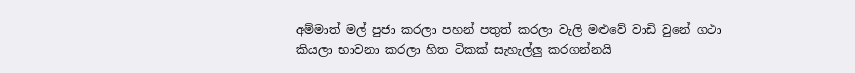අම්මාත් මල් පුජා කරලා පහන් පතුත් කරලා වැලි මළුවේ වාඩි වුනේ ගථා කියලා භාවනා කරලා හිත ටිකක් සැහැල්ලු කරගන්නයි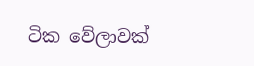ටික වේලාවක්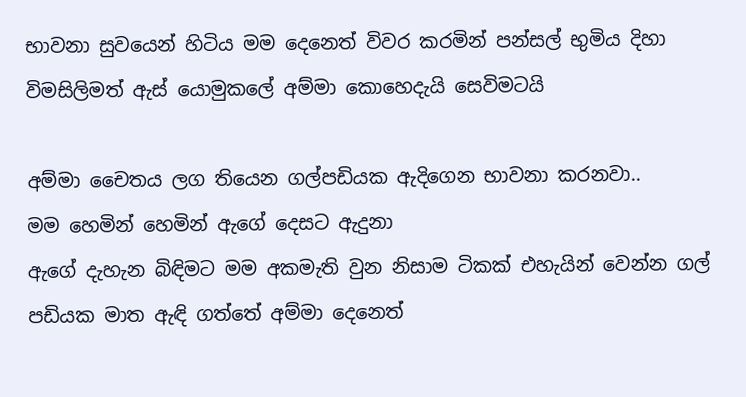භාවනා සුවයෙන් හිටිය මම දෙනෙත් විවර කරමින් පන්සල් භුමිය දිහා විමසිලිමත් ඇස් යොමුකලේ අම්මා කොහෙදැයි සෙවිමටයි

අම්මා චෛතය ලග තියෙන ගල්පඩියක ඇදිගෙන භාවනා කරනවා..
මම හෙමින් හෙමින් ඇගේ දෙසට ඇදුනා
ඇගේ දැහැන බිඳිමට මම අකමැති වුන නිසාම ටිකක් එහැයින් වෙන්න ගල් පඩියක මාත ඇඳි ගත්තේ අම්මා දෙනෙත්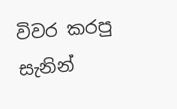විවර කරපු සැනින්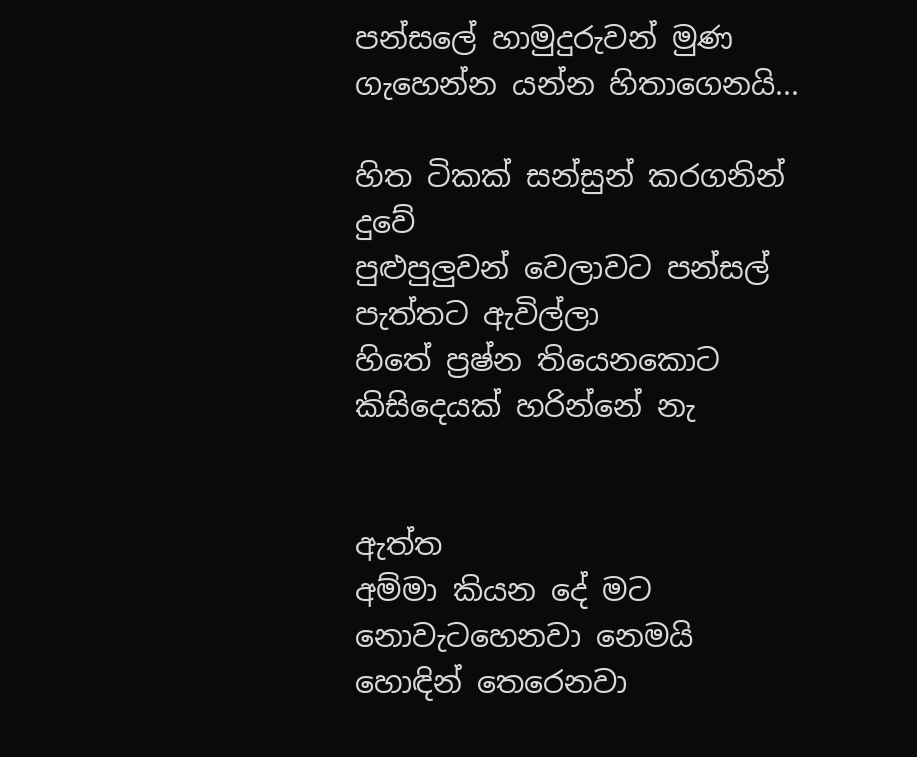පන්සලේ හාමුදුරුවන් මුණ ගැහෙන්න යන්න හිතාගෙනයි...

හිත ටිකක් සන්සුන් කරගනින් දුවේ
පුළුපුලුවන් වෙලාවට පන්සල් පැත්තට ඇවිල්ලා
හිතේ ප්‍රෂ්න තියෙනකොට කිසිදෙයක් හරින්නේ නැ


ඇත්ත
අම්මා කියන දේ මට නොවැටහෙනවා නෙමයි
හොඳින් තෙරෙනවා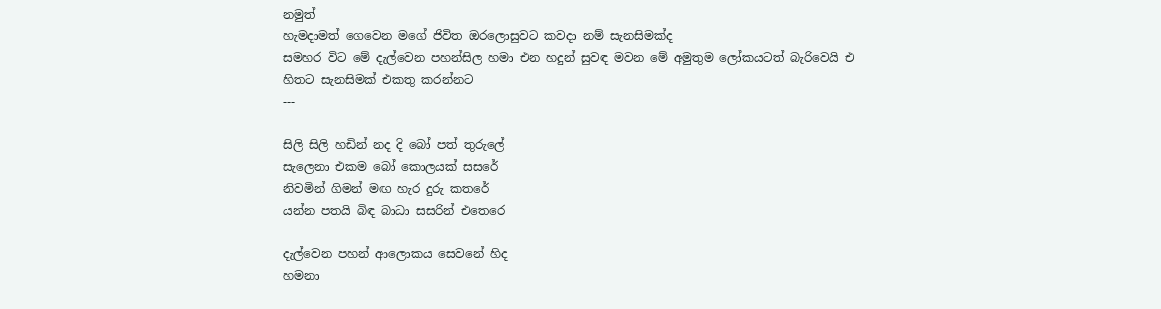නමුත්
හැමදාමත් ගෙවෙන මගේ ජිවිත ඔරලොසුවට කවදා නම් සැනසිමක්ද
සමහර විට මේ දැල්වෙන පහන්සිල හමා එන හදුන් සුවඳ මවන මේ අමුතුම ලෝකයටත් බැරිවෙයි එ හිතට සැනසිමක් එකතු කරන්නට
---

සිලි සිලි හඩින් නද දි බෝ පත් තුරුලේ
සැලෙනා එකම බෝ කොලයක් සසරේ
නිවමින් ගිමන් මඟ හැර දුරු කතරේ
යන්න පතයි බිඳ බාධා සසරින් එතෙරෙ

දැල්වෙන පහන් ආලොකය සෙවනේ හිද
හමනා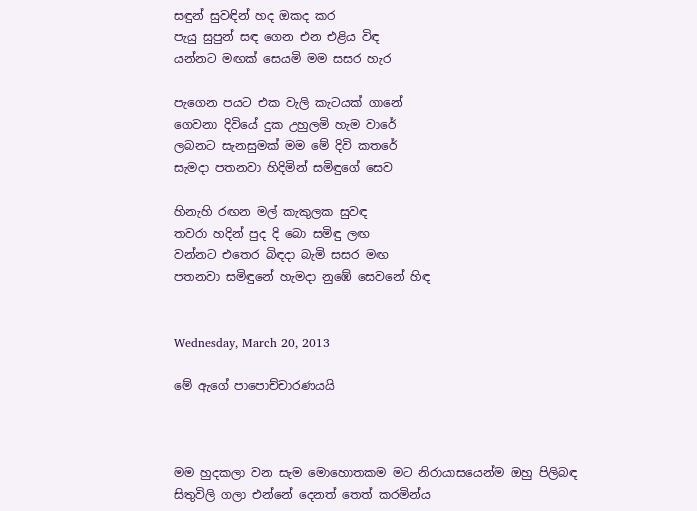සඳුන් සුවඳින් හද ඔකද කර
පැයු සුපුන් සඳ ගෙන එන එළිය විඳ
යන්නට මඟක් සෙයමි මම සසර හැර

පැගෙන පයට එක වැලි කැටයක් ගානේ
ගෙවනා දිවියේ දුක උහුලමි හැම වාරේ
ලබනට සැනසුමක් මම මේ දිවි කතරේ
සැමදා පතනවා හිදිමින් සමිඳුගේ සෙව

හිනැහි රඟන මල් කැකුලක සුවඳ
තවරා හදින් පුද දි බො සමිඳු ලඟ
වන්නට එතෙර බිඳදා බැමි සසර මඟ
පතනවා සමිඳුනේ හැමදා නුඹේ සෙවනේ හිඳ


Wednesday, March 20, 2013

මේ ඇගේ පාපොච්චාරණයයි



මම හුදකලා වන සැම මොහොතකම මට නිරායාසයෙන්ම ඔහු පිලිබඳ සිතුවිලි ගලා එන්නේ දෙනත් තෙත් කරමින්ය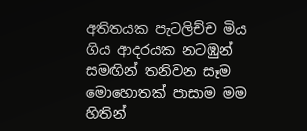අතිතයක පැටලිච්ච මිය ගිය ආදරයක නටඹුන් සමඟින් තනිවන සෑම මොහොතක් පාසාම මම හිතින්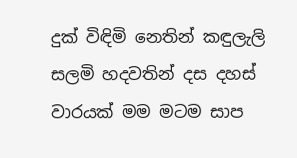දුක් විඳිමි නෙතින් කඳුලැලි සලමි හදවතින් දස දහස් වාරයක් මම මටම සාප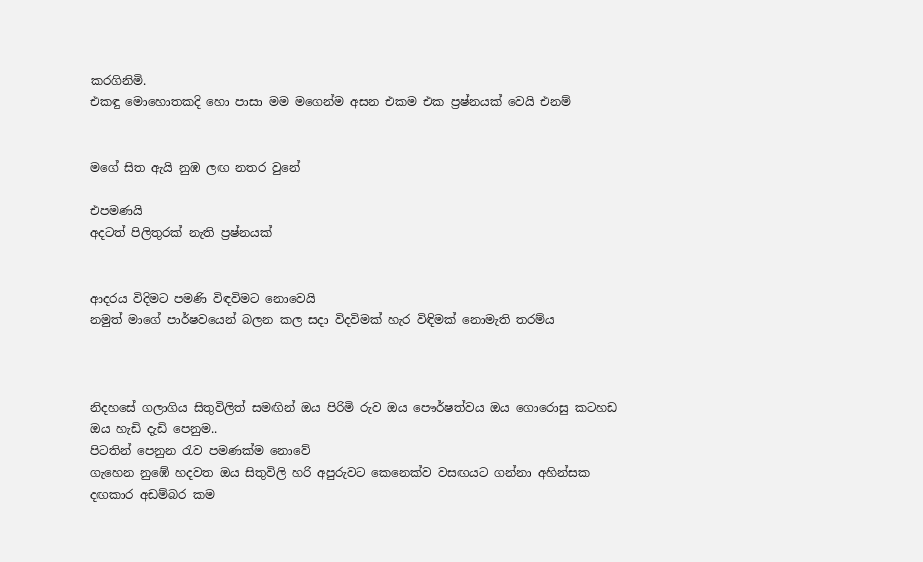කරගිනිමි.
එකඳු මොහොතකදි හො පාසා මම මගෙන්ම අසන එකම එක ප්‍රෂ්නයක් වෙයි එනම්


මගේ සිත ඇයි නුඹ ලඟ නතර වුනේ

එපමණයි
අදටත් පිලිතුරක් නැති ප්‍රෂ්නයක්


ආදරය විදිමට පමණි විඳවිමට නොවෙයි
නමුත් මාගේ පාර්ෂවයෙන් බලන කල සදා විදවිමක් හැර විඳිමක් නොමැති තරම්ය



නිදහසේ ගලාගිය සිතුවිලිත් සමඟින් ඔය පිරිමි රුව ඔය පෞර්ෂත්වය ඔය ගොරොසු කටහඩ ඔය හැඩි දැඩි පෙනුම..
පිටතින් පෙනුන රැව පමණක්ම නොවේ
ගැහෙන නුඹේ හදවත ඔය සිතුවිලි හරි අපුරුවට කෙනෙක්ව වසඟයට ගන්නා අහින්සක දඟකාර අඩම්බර කම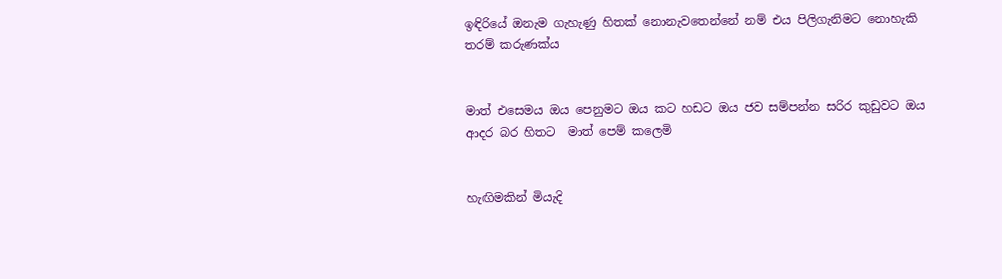ඉඳිරියේ ඔනැම ගැහැණු හිතක් නොනැවතෙන්නේ නම් එය පිලිගැනිමට නොහැකි තරම් කරුණක්ය


මාත් එසෙමය ඔය පෙනුමට ඔය කට හඩට ඔය ජව සම්පන්න සරිර කුඩුවට ඔය ආදර බර හිතට  මාත් පෙම් කලෙමි


හැඟිමකින් මියැදි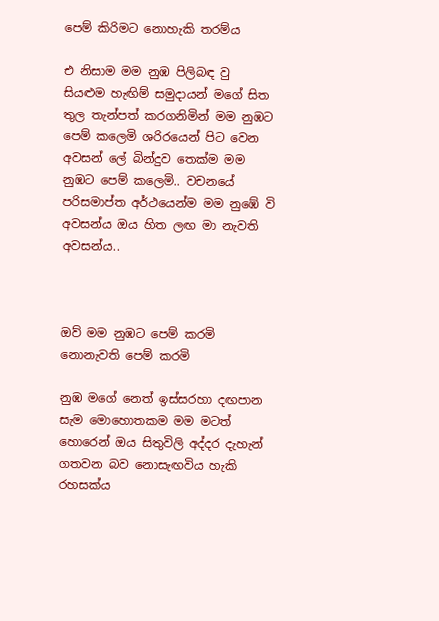පෙම් කිරිමට නොහැකි තරම්ය

එ නිසාම මම නුඹ පිලිබඳ වු සියළුම හැඟිම් සමුදායන් මගේ සිත තුල තැන්පත් කරගනිමින් මම නුඹට පෙම් කලෙමි ශරිරයෙන් පිට වෙන අවසන් ලේ බින්දුව තෙක්ම මම නුඹට පෙම් කලෙමි.. වචනයේ පරිසමාප්ත අර්ථයෙන්ම මම නුඹේ වි අවසන්ය ඔය හිත ලඟ මා නැවති අවසන්ය..



ඔව් මම නුඹට පෙම් කරමි නොනැවති පෙම් කරමි

නුඹ මගේ නෙත් ඉස්සරහා දඟපාන සැම මොහොතකම මම මටත් හොරෙන් ඔය සිතුවිලි අද්දර දැහැන් ගතවන බව නොසැඟවිය හැකි රහසක්ය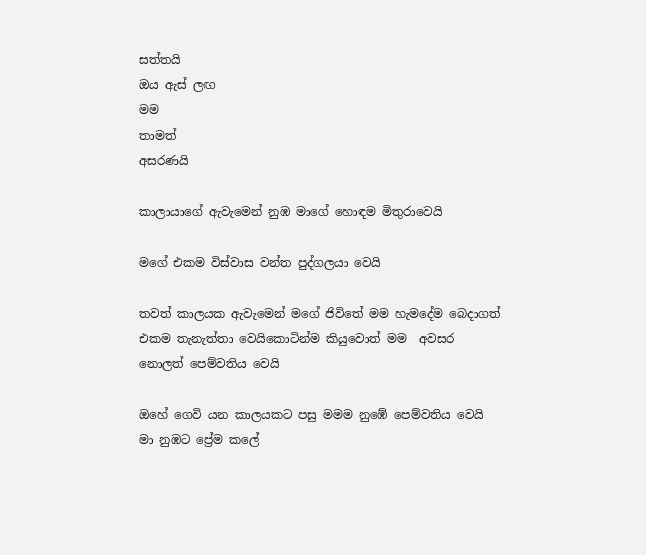සත්තයි
ඔය ඇස් ලඟ
මම
තාමත්
අසරණයි

කාලායාගේ ඇවැමෙන් නුඹ මාගේ හොඳම මිතුරාවෙයි

මගේ එකම විස්වාස වන්ත පුද්ගලයා වෙයි

තවත් කාලයක ඇවැමෙන් මගේ ජිවිතේ මම හැමදේම බෙදාගත් එකම තැනැත්තා වෙයිකොටින්ම කියුවොත් මම  අවසර නොලත් පෙම්වතිය වෙයි

ඔහේ ගෙවි යන කාලයකට පසු මමම නුඹේ පෙම්වතිය වෙයි
මා නුඹට ප්‍රේම කලේ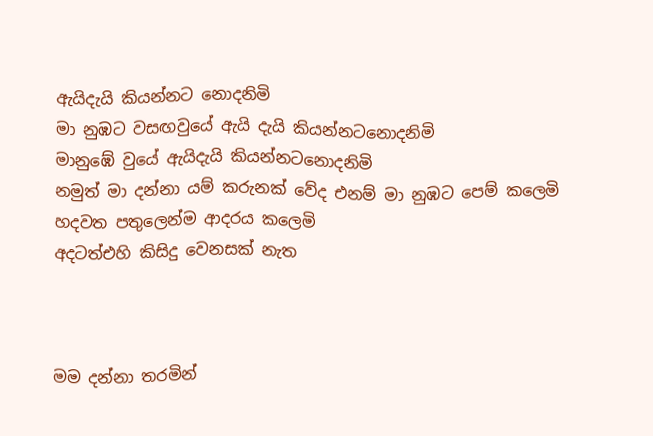ඇයිදැයි කියන්නට නොදනිමි
මා නුඹට වසඟවුයේ ඇයි දැයි කියන්නටනොදනිමි
මානුඹේ වුයේ ඇයිදැයි කියන්නටනොදනිමි
නමුත් මා දන්නා යම් කරුනක් වේද එනම් මා නුඹට පෙම් කලෙමි
හදවත පතුලෙන්ම ආදරය කලෙමි
අදටත්එහි කිසිදු වෙනසක් නැත



මම දන්නා තරමින්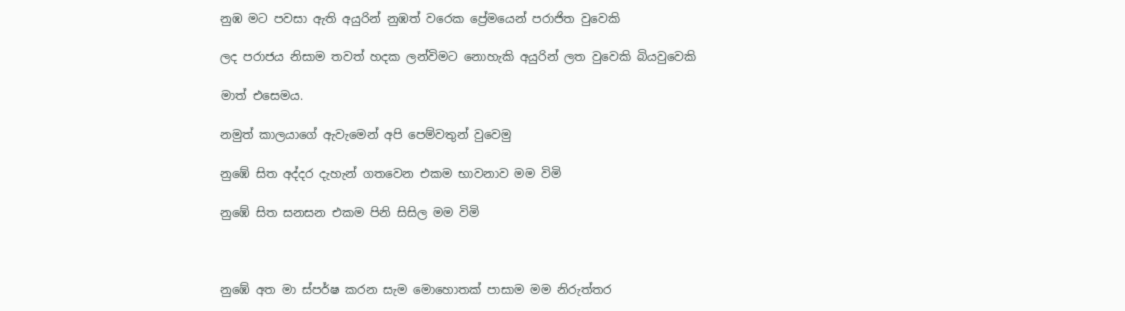නුඹ මට පවසා ඇති අයුරින් නුඹත් වරෙක ප්‍රේමයෙන් පරාජිත වුවෙකි

ලද පරාජය නිසාම තවත් හදක ලන්විමට නොහැකි අයුරින් ලත වුවෙකි බියවුවෙකි

මාත් එසෙමය.

නමුත් කාලයාගේ ඇවැමෙන් අපි පෙම්වතුන් වුවෙමු

නුඹේ සිත අද්දර දැහැන් ගතවෙන එකම භාවනාව මම විමි

නුඹේ සිත සනසන එකම පිනි සිසිල මම විමි



නුඹේ අත මා ස්පර්ෂ කරන සැම මොහොතක් පාසාම මම නිරුත්තර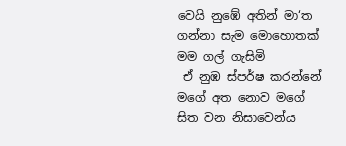වෙයි නුඹේ අතින් මා‘ත ගන්නා සැම මොහොතක් මම ගල් ගැසිමි
 ඒ නුඹ ස්පර්ෂ කරන්නේ මගේ අත නොව මගේ සිත වන නිසාවෙන්ය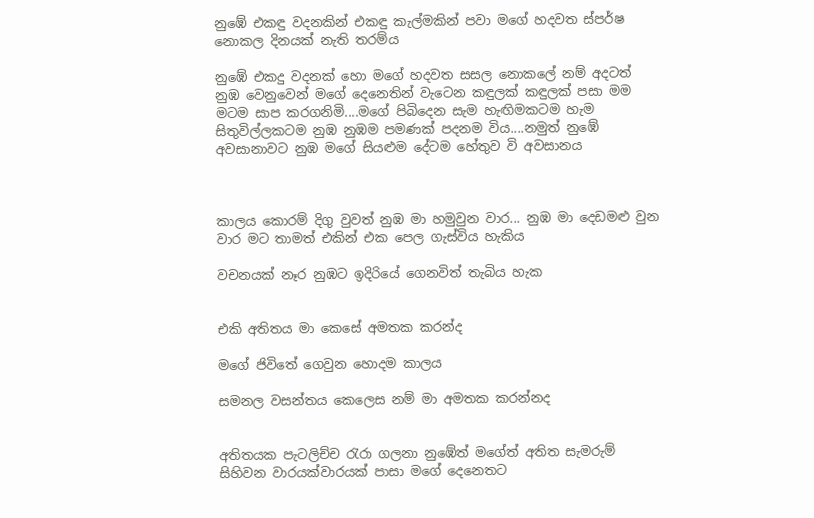නුඹේ එකඳු වදනකින් එකඳු කැල්මකින් පවා මගේ හදවත ස්පර්ෂ නොකල දිනයක් නැති තරම්ය

නුඹේ එකදු වදනක් හො මගේ හදවත සසල නොකලේ නම් අදටත් නුඹ වෙනුවෙන් මගේ දෙනෙතින් වැටෙන කඳුලක් කඳුලක් පසා මම මටම සාප කරගනිමි....මගේ පිබිදෙන සැම හැඟිමකටම හැම සිතුවිල්ලකටම නුඹ නුඹම පමණක් පදනම විය....නමුත් නුඹේ අවසානාවට නුඹ මගේ සියළුම දේටම හේතුව වි අවසානය



කාලය කොරම් දිගු වුවත් නුඹ මා හමුවුන වාර... නුඹ මා දෙඩමළු වුන වාර මට තාමත් එකින් එක පෙල ගැස්විය හැකිය

වචනයක් නෑර නුඹට ඉදිරියේ ගෙනවිත් තැබිය හැක


එකි අතිතය මා කෙසේ අමතක කරන්ද

මගේ ජිවිතේ ගෙවුන හොදම කාලය

සමනල වසන්තය කෙලෙස නම් මා අමතක කරන්නද


අතිතයක පැටලිච්ච රැරා ගලනා නුඹේත් මගේත් අතිත සැමරුම් සිහිවන වාරයක්වාරයක් පාසා මගේ දෙනෙතට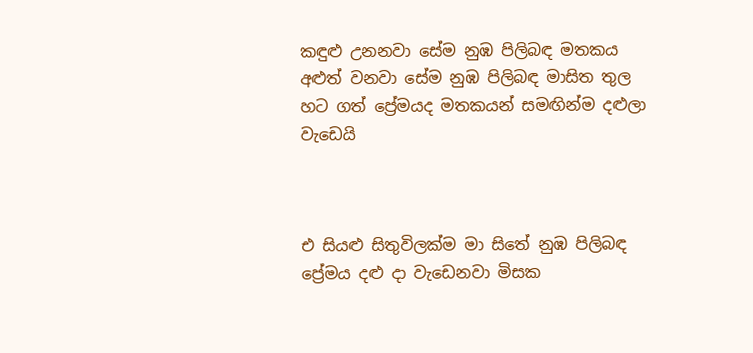කඳුළු උනනවා සේම නුඹ පිලිබඳ මතකය අළුත් වනවා සේම නුඹ පිලිබඳ මාසිත තුල හට ගත් ප්‍රේමයද මතකයන් සමඟින්ම දළුලා වැඩෙයි



එ සියළු සිතුවිලක්ම මා සිතේ නුඹ පිලිබඳ ප්‍රේමය දළු දා වැඩෙනවා මිසක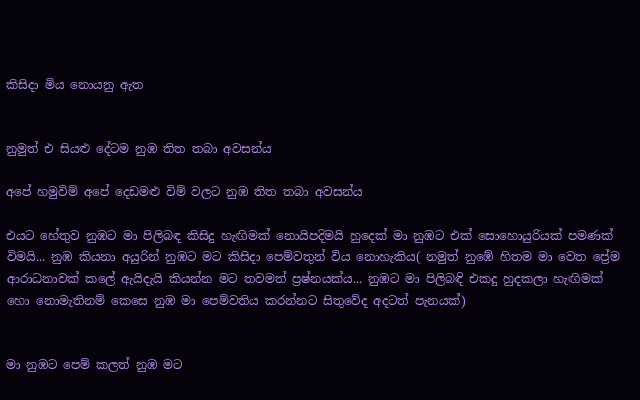කිසිදා මිය නොයනු ඇත


නුමුත් එ සියළු දේටම නුඹ තිත තබා අවසන්ය

අපේ හමුවිම් අපේ දෙඩමළු විම් වලට නුඹ තිත තබා අවසන්ය

එයට හේතුව නුඹට මා පිලිබඳ කිසිදු හැඟිමක් නොයිපදිමයි හුදෙක් මා නුඹට එක් සොහොයුරියක් පමණක් විමයි... නුඹ කියනා අයුරින් නුඹට මට කිසිදා පෙම්වතුන් විය නොහැකිය( නමුත් නුඹේ හිතම මා වෙත ප්‍රේම ආරාධනාවක් කලේ ඇයිදැයි කියන්න මට තවමත් ප්‍රෂ්නයක්ය... නුඹට මා පිලිබඳි එකදු හුදකලා හැඟිමක් හො නොමැතිනම් කෙසෙ නුඹ මා පෙම්වතිය කරන්නට සිතුවේද අදටත් පැනයක්)


මා නුඹට පෙම් කලත් නුඹ මට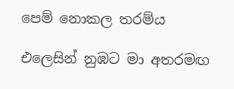පෙම් නොකල තරම්ය

එලෙසින් නුඹට මා අතරමඟ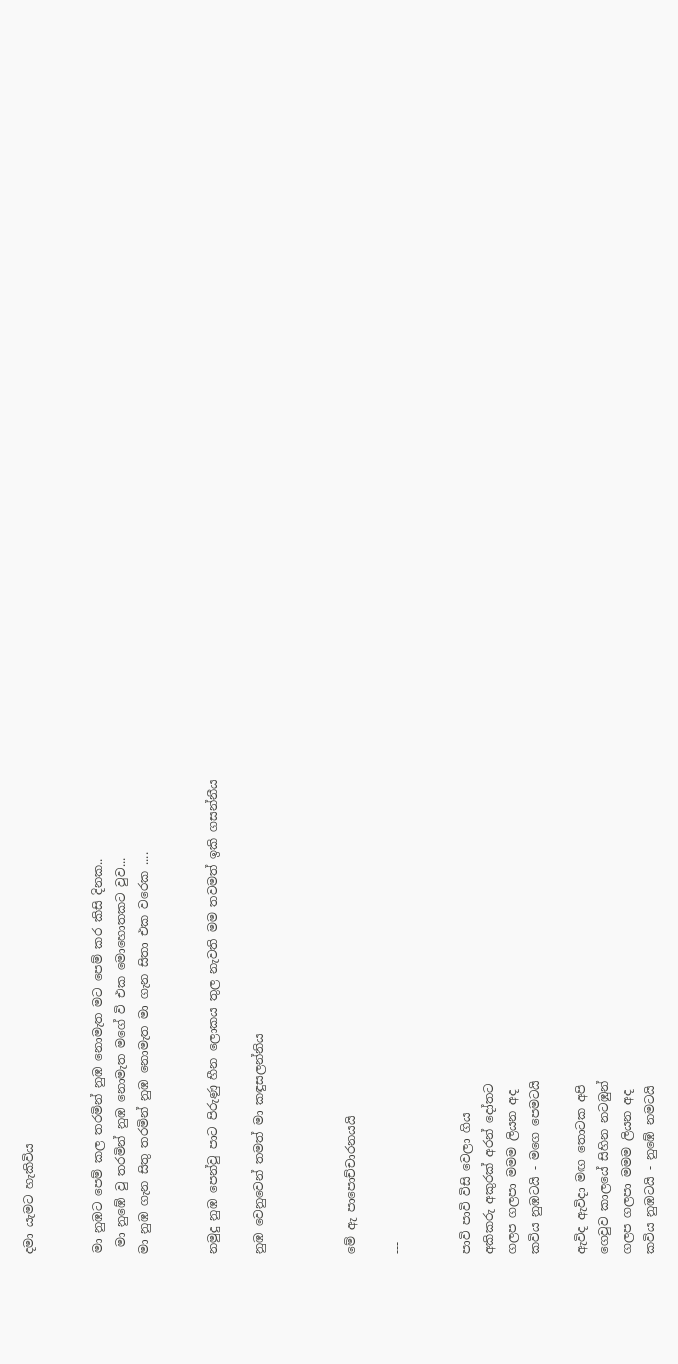දමා යැමට හැකිවිය


මා නුඹට පෙම් කල තරමින් නුඹ නොමැත මට පෙම් කර කිසි දිනක..
 මා නුඹේ වු තරමින් නුඹ නොමැත මගේ වි එක මොහොතකට වුව...
මා නුඹ ගැන සිතු තරමින් නුඹ නොමැත මා ගැන සිතා එක වරෙක ....


නමුදු නුඹ පෙන්වු පාට පිරුණු හීන ලොකය තුල නැවති මම තවමත් ඉකි ගසන්නීය

නුඹ වෙනුවෙන් තමත් මා කඳුසලන්නිය



මේ ඇ පාපොච්චාරනයයි

---


පාවි පාවි විසි වෙලා ගිය
අකිකරු අකුරක් අරන් දෝතට
ගලප ගලපා මමම ලියන අද
කවිය නුඹටයි - මගෙ පෙමටයි

ඇවිද ඇවිදා මඟ තොටක අපි
ගෙවුව කාලයේ සිහින නටඹුන්
ගලප ගලපා මමම ලියන අද
කවිය නුඹටයි - නුඹේ නමටයි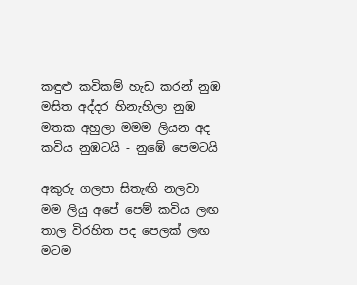කඳුළු කවිකම් හැඩ කරන් නුඹ
මසිත අද්දර හිනැහිලා නුඹ
මතක අහුලා මමම ලියන අද
කවිය නුඹටයි - නුඹේ පෙමටයි

අකුරු ගලපා සිතැඟි නලවා
මම ලියු අපේ පෙම් කවිය ලඟ
තාල විරහිත පද පෙලක් ලඟ
මටම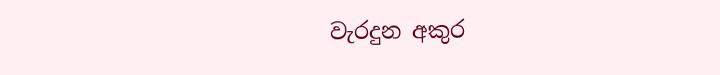වැරදුන අකුර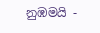නුඹමයි -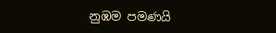නුඹම පමණයි